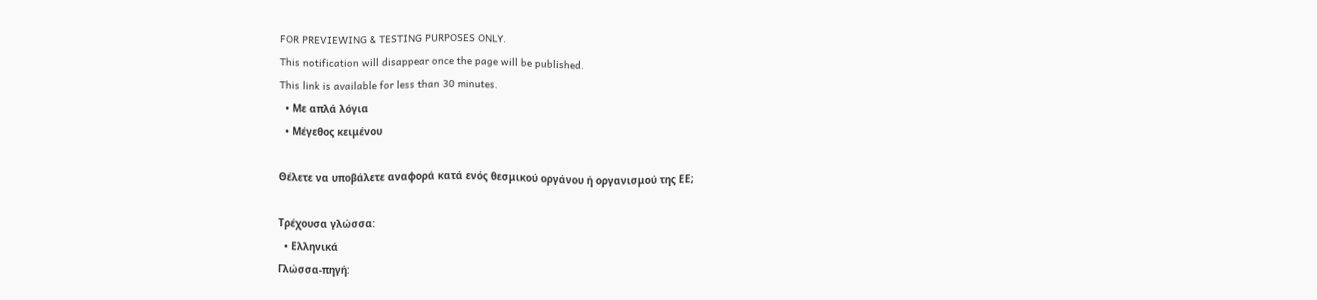FOR PREVIEWING & TESTING PURPOSES ONLY.
This notification will disappear once the page will be published.
This link is available for less than 30 minutes.
  • Με απλά λόγια
  • Μέγεθος κειμένου

Θέλετε να υποβάλετε αναφορά κατά ενός θεσμικού οργάνου ή οργανισμού της ΕΕ;

Τρέχουσα γλώσσα:
  • Ελληνικά
Γλώσσα-πηγή: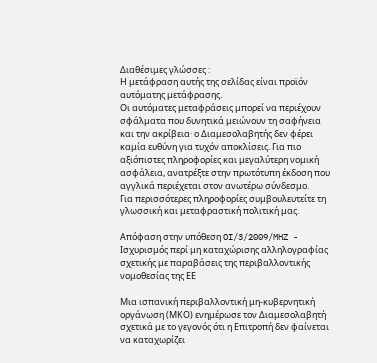Διαθέσιμες γλώσσες :
Η μετάφραση αυτής της σελίδας είναι προϊόν αυτόματης μετάφρασης.
Οι αυτόματες μεταφράσεις μπορεί να περιέχουν σφάλματα που δυνητικά μειώνουν τη σαφήνεια και την ακρίβεια· ο Διαμεσολαβητής δεν φέρει καμία ευθύνη για τυχόν αποκλίσεις. Για πιο αξιόπιστες πληροφορίες και μεγαλύτερη νομική ασφάλεια, ανατρέξτε στην πρωτότυπη έκδοση που αγγλικά περιέχεται στον ανωτέρω σύνδεσμο.
Για περισσότερες πληροφορίες συμβουλευτείτε τη γλωσσική και μεταφραστική πολιτική μας.

Απόφαση στην υπόθεση OI/3/2009/MHZ - Ισχυρισμός περί μη καταχώρισης αλληλογραφίας σχετικής με παραβάσεις της περιβαλλοντικής νομοθεσίας της ΕΕ

Μια ισπανική περιβαλλοντική μη-κυβερνητική οργάνωση (ΜΚΟ) ενημέρωσε τον Διαμεσολαβητή σχετικά με το γεγονός ότι η Επιτροπή δεν φαίνεται να καταχωρίζει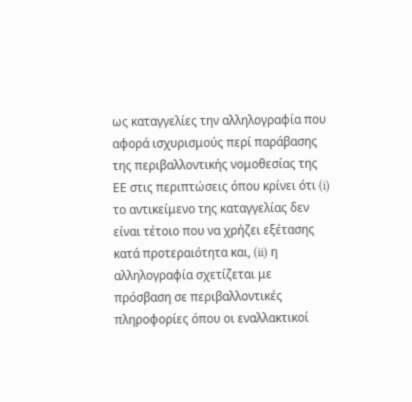ως καταγγελίες την αλληλογραφία που αφορά ισχυρισμούς περί παράβασης της περιβαλλοντικής νομοθεσίας της ΕΕ στις περιπτώσεις όπου κρίνει ότι (i) το αντικείμενο της καταγγελίας δεν είναι τέτοιο που να χρήζει εξέτασης κατά προτεραιότητα και, (ii) η αλληλογραφία σχετίζεται με πρόσβαση σε περιβαλλοντικές πληροφορίες όπου οι εναλλακτικοί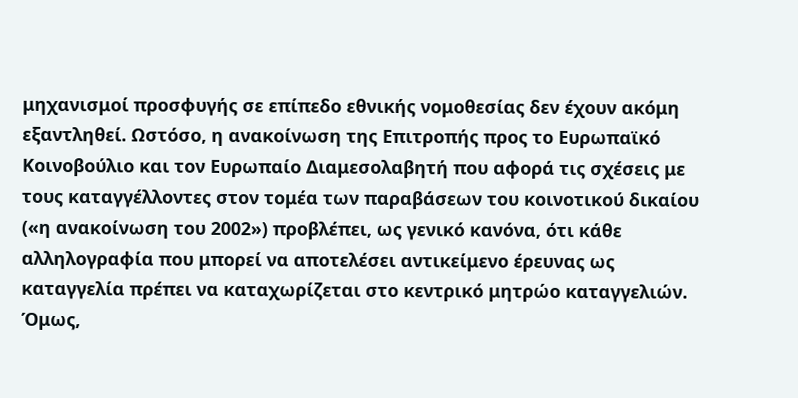μηχανισμοί προσφυγής σε επίπεδο εθνικής νομοθεσίας δεν έχουν ακόμη εξαντληθεί. Ωστόσο, η ανακοίνωση της Επιτροπής προς το Ευρωπαϊκό Κοινοβούλιο και τον Ευρωπαίο Διαμεσολαβητή που αφορά τις σχέσεις με τους καταγγέλλοντες στον τομέα των παραβάσεων του κοινοτικού δικαίου («η ανακοίνωση του 2002») προβλέπει, ως γενικό κανόνα, ότι κάθε αλληλογραφία που μπορεί να αποτελέσει αντικείμενο έρευνας ως καταγγελία πρέπει να καταχωρίζεται στο κεντρικό μητρώο καταγγελιών. Όμως,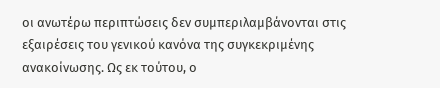οι ανωτέρω περιπτώσεις δεν συμπεριλαμβάνονται στις εξαιρέσεις του γενικού κανόνα της συγκεκριμένης ανακοίνωσης. Ως εκ τούτου, ο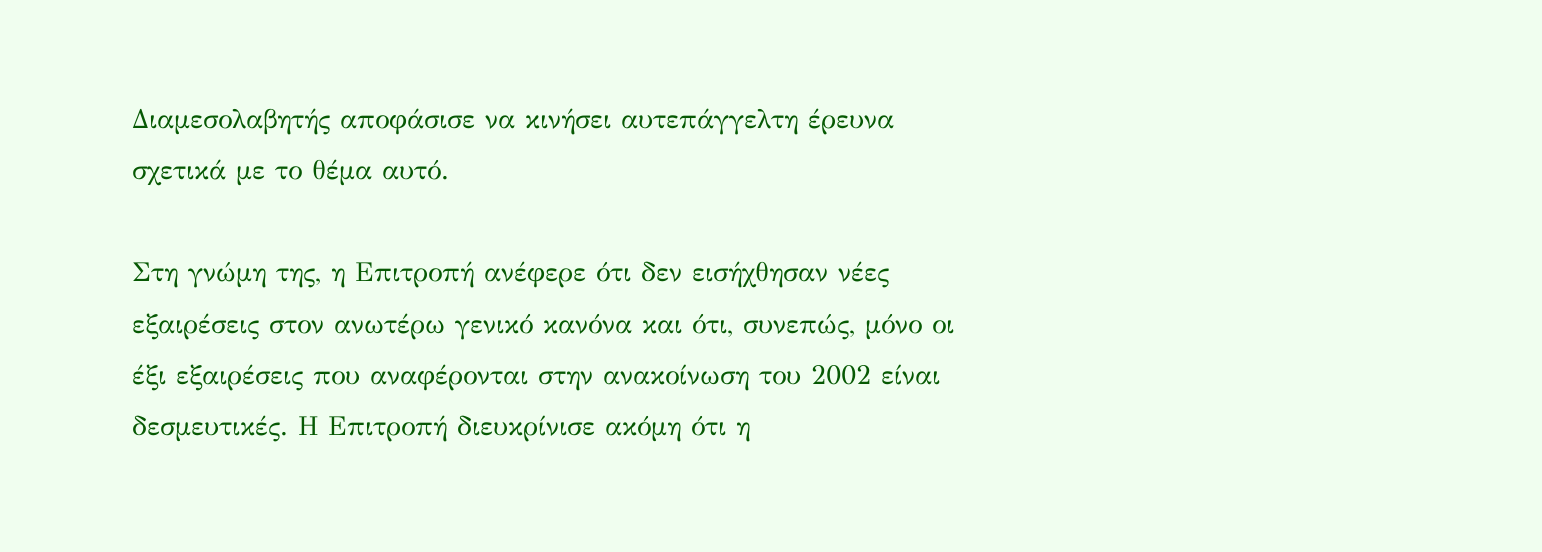Διαμεσολαβητής αποφάσισε να κινήσει αυτεπάγγελτη έρευνα σχετικά με το θέμα αυτό.

Στη γνώμη της, η Επιτροπή ανέφερε ότι δεν εισήχθησαν νέες εξαιρέσεις στον ανωτέρω γενικό κανόνα και ότι, συνεπώς, μόνο οι έξι εξαιρέσεις που αναφέρονται στην ανακοίνωση του 2002 είναι δεσμευτικές. Η Επιτροπή διευκρίνισε ακόμη ότι η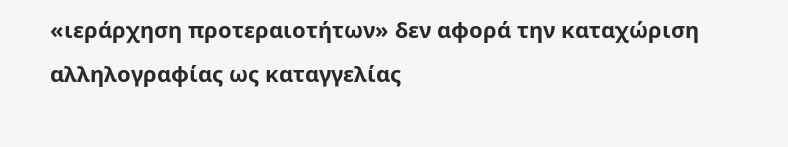«ιεράρχηση προτεραιοτήτων» δεν αφορά την καταχώριση αλληλογραφίας ως καταγγελίας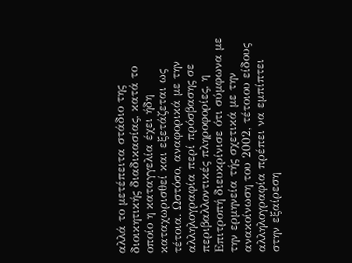αλλά το μετέπειτα στάδιο της διοικητικής διαδικασίας, κατά το οποίο η καταγγελία έχει ήδη καταχωρισθεί και εξετάζεται ως τέτοια. Ωστόσο, αναφορικά με την αλληλογραφία περί πρόσβασης σε περιβαλλοντικές πληροφορίες, η Επιτροπή διευκρίνισε ότι σύμφωνα με την ερμηνεία τής σχετικά με την ανακοίνωση του 2002, τέτοιου είδους αλληλογραφία πρέπει να εμπίπτει στην εξαίρεση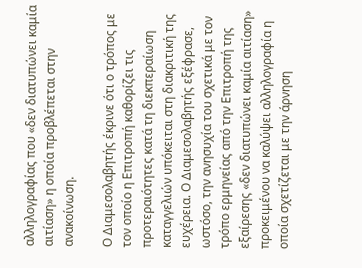αλληλογραφίας που «δεν διατυπώνει καμία αιτίαση» η οποία προβλέπεται στην ανακοίνωση.

Ο Διαμεσολαβητής έκρινε ότι ο τρόπος με τον οποίο η Επιτροπή καθορίζει τις προτεραιότητες κατά τη διεκπεραίωση καταγγελιών υπόκειται στη διακριτική της ευχέρεια. Ο Διαμεσολαβητής εξέφρασε, ωστόσο, την ανησυχία του σχετικά με τον τρόπο ερμηνείας από την Επιτροπή της εξαίρεσης «δεν διατυπώνει καμία αιτίαση» προκειμένου να καλύψει αλληλογραφία η οποία σχετίζεται με την άρνηση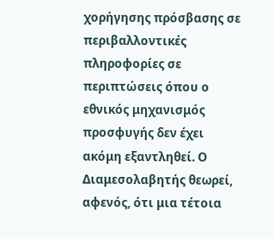χορήγησης πρόσβασης σε περιβαλλοντικές πληροφορίες σε περιπτώσεις όπου ο εθνικός μηχανισμός προσφυγής δεν έχει ακόμη εξαντληθεί. Ο Διαμεσολαβητής θεωρεί, αφενός, ότι μια τέτοια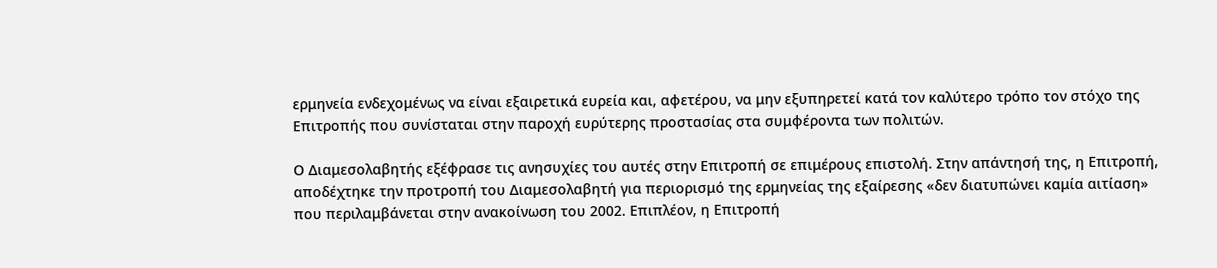ερμηνεία ενδεχομένως να είναι εξαιρετικά ευρεία και, αφετέρου, να μην εξυπηρετεί κατά τον καλύτερο τρόπο τον στόχο της Επιτροπής που συνίσταται στην παροχή ευρύτερης προστασίας στα συμφέροντα των πολιτών.

Ο Διαμεσολαβητής εξέφρασε τις ανησυχίες του αυτές στην Επιτροπή σε επιμέρους επιστολή. Στην απάντησή της, η Επιτροπή, αποδέχτηκε την προτροπή του Διαμεσολαβητή για περιορισμό της ερμηνείας της εξαίρεσης «δεν διατυπώνει καμία αιτίαση» που περιλαμβάνεται στην ανακοίνωση του 2002. Επιπλέον, η Επιτροπή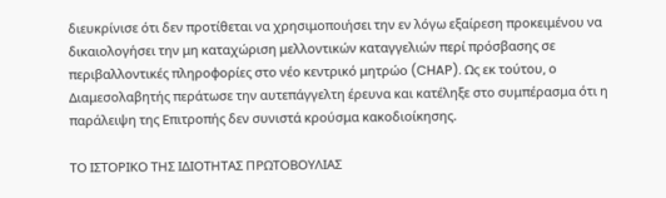διευκρίνισε ότι δεν προτίθεται να χρησιμοποιήσει την εν λόγω εξαίρεση προκειμένου να δικαιολογήσει την μη καταχώριση μελλοντικών καταγγελιών περί πρόσβασης σε περιβαλλοντικές πληροφορίες στο νέο κεντρικό μητρώο (CHAP). Ως εκ τούτου, ο Διαμεσολαβητής περάτωσε την αυτεπάγγελτη έρευνα και κατέληξε στο συμπέρασμα ότι η παράλειψη της Επιτροπής δεν συνιστά κρούσμα κακοδιοίκησης.

ΤΟ ΙΣΤΟΡΙΚΟ ΤΗΣ ΙΔΙΟΤΗΤΑΣ ΠΡΩΤΟΒΟΥΛΙΑΣ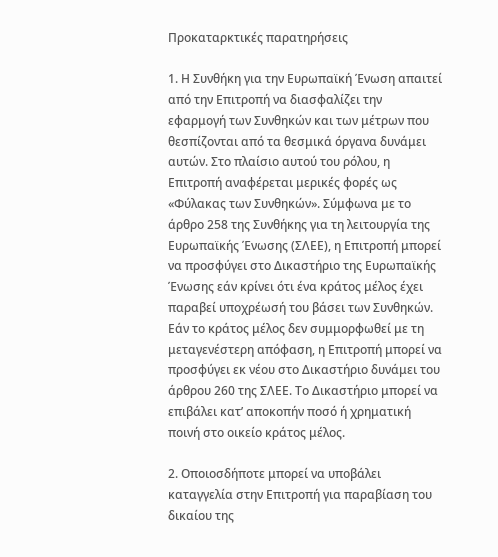Προκαταρκτικές παρατηρήσεις

1. Η Συνθήκη για την Ευρωπαϊκή Ένωση απαιτεί από την Επιτροπή να διασφαλίζει την εφαρμογή των Συνθηκών και των μέτρων που θεσπίζονται από τα θεσμικά όργανα δυνάμει αυτών. Στο πλαίσιο αυτού του ρόλου, η Επιτροπή αναφέρεται μερικές φορές ως «Φύλακας των Συνθηκών». Σύμφωνα με το άρθρο 258 της Συνθήκης για τη λειτουργία της Ευρωπαϊκής Ένωσης (ΣΛΕΕ), η Επιτροπή μπορεί να προσφύγει στο Δικαστήριο της Ευρωπαϊκής Ένωσης εάν κρίνει ότι ένα κράτος μέλος έχει παραβεί υποχρέωσή του βάσει των Συνθηκών. Εάν το κράτος μέλος δεν συμμορφωθεί με τη μεταγενέστερη απόφαση, η Επιτροπή μπορεί να προσφύγει εκ νέου στο Δικαστήριο δυνάμει του άρθρου 260 της ΣΛΕΕ. Το Δικαστήριο μπορεί να επιβάλει κατ’ αποκοπήν ποσό ή χρηματική ποινή στο οικείο κράτος μέλος.

2. Οποιοσδήποτε μπορεί να υποβάλει καταγγελία στην Επιτροπή για παραβίαση του δικαίου της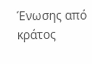Ένωσης από κράτος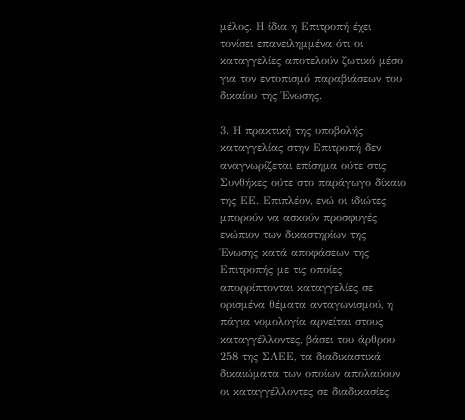μέλος. Η ίδια η Επιτροπή έχει τονίσει επανειλημμένα ότι οι καταγγελίες αποτελούν ζωτικό μέσο για τον εντοπισμό παραβιάσεων του δικαίου της Ένωσης.

3. Η πρακτική της υποβολής καταγγελίας στην Επιτροπή δεν αναγνωρίζεται επίσημα ούτε στις Συνθήκες ούτε στο παράγωγο δίκαιο της ΕΕ. Επιπλέον, ενώ οι ιδιώτες μπορούν να ασκούν προσφυγές ενώπιον των δικαστηρίων της Ένωσης κατά αποφάσεων της Επιτροπής με τις οποίες απορρίπτονται καταγγελίες σε ορισμένα θέματα ανταγωνισμού, η πάγια νομολογία αρνείται στους καταγγέλλοντες, βάσει του άρθρου 258 της ΣΛΕΕ, τα διαδικαστικά δικαιώματα των οποίων απολαύουν οι καταγγέλλοντες σε διαδικασίες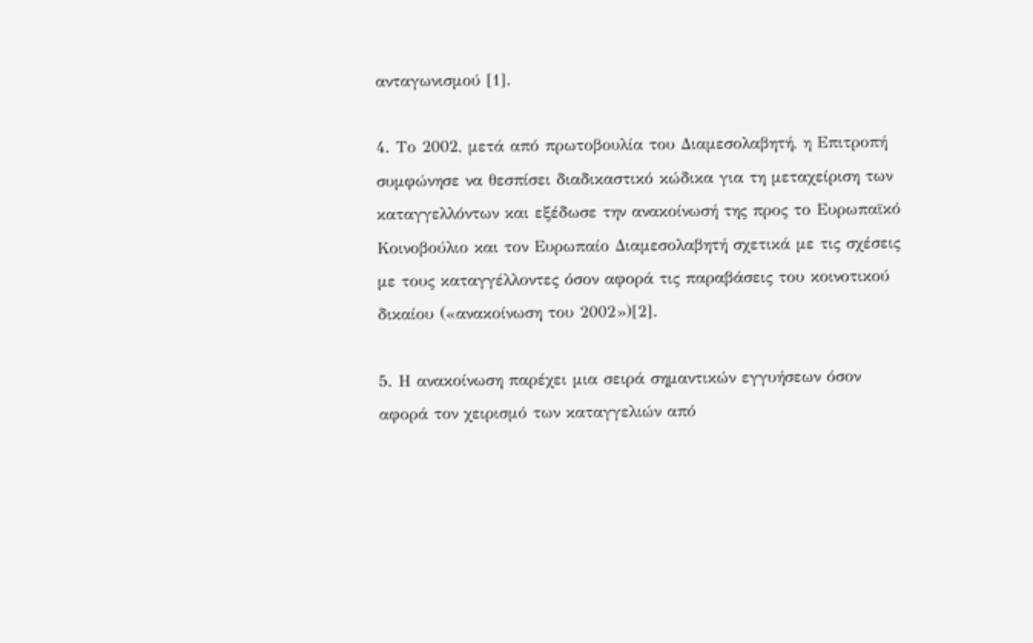ανταγωνισμού [1].

4. Το 2002, μετά από πρωτοβουλία του Διαμεσολαβητή, η Επιτροπή συμφώνησε να θεσπίσει διαδικαστικό κώδικα για τη μεταχείριση των καταγγελλόντων και εξέδωσε την ανακοίνωσή της προς το Ευρωπαϊκό Κοινοβούλιο και τον Ευρωπαίο Διαμεσολαβητή σχετικά με τις σχέσεις με τους καταγγέλλοντες όσον αφορά τις παραβάσεις του κοινοτικού δικαίου («ανακοίνωση του 2002»)[2].

5. Η ανακοίνωση παρέχει μια σειρά σημαντικών εγγυήσεων όσον αφορά τον χειρισμό των καταγγελιών από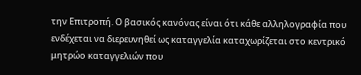την Επιτροπή. Ο βασικός κανόνας είναι ότι κάθε αλληλογραφία που ενδέχεται να διερευνηθεί ως καταγγελία καταχωρίζεται στο κεντρικό μητρώο καταγγελιών που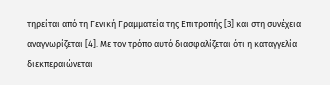τηρείται από τη Γενική Γραμματεία της Επιτροπής [3] και στη συνέχεια αναγνωρίζεται [4]. Με τον τρόπο αυτό διασφαλίζεται ότι η καταγγελία διεκπεραιώνεται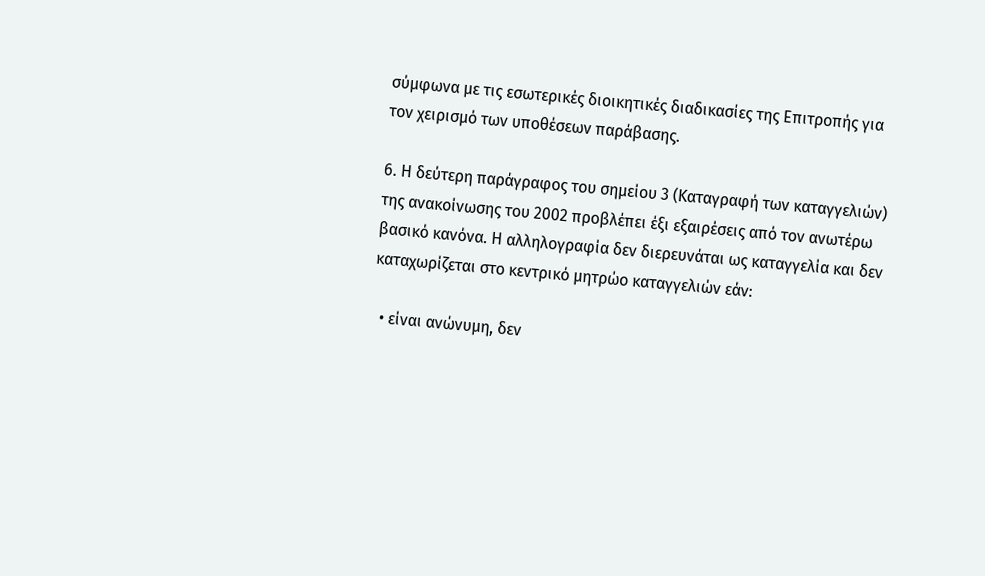σύμφωνα με τις εσωτερικές διοικητικές διαδικασίες της Επιτροπής για τον χειρισμό των υποθέσεων παράβασης.

6. Η δεύτερη παράγραφος του σημείου 3 (Καταγραφή των καταγγελιών) της ανακοίνωσης του 2002 προβλέπει έξι εξαιρέσεις από τον ανωτέρω βασικό κανόνα. Η αλληλογραφία δεν διερευνάται ως καταγγελία και δεν καταχωρίζεται στο κεντρικό μητρώο καταγγελιών εάν:

  • είναι ανώνυμη, δεν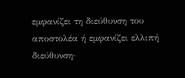εμφανίζει τη διεύθυνση του αποστολέα ή εμφανίζει ελλιπή διεύθυνση·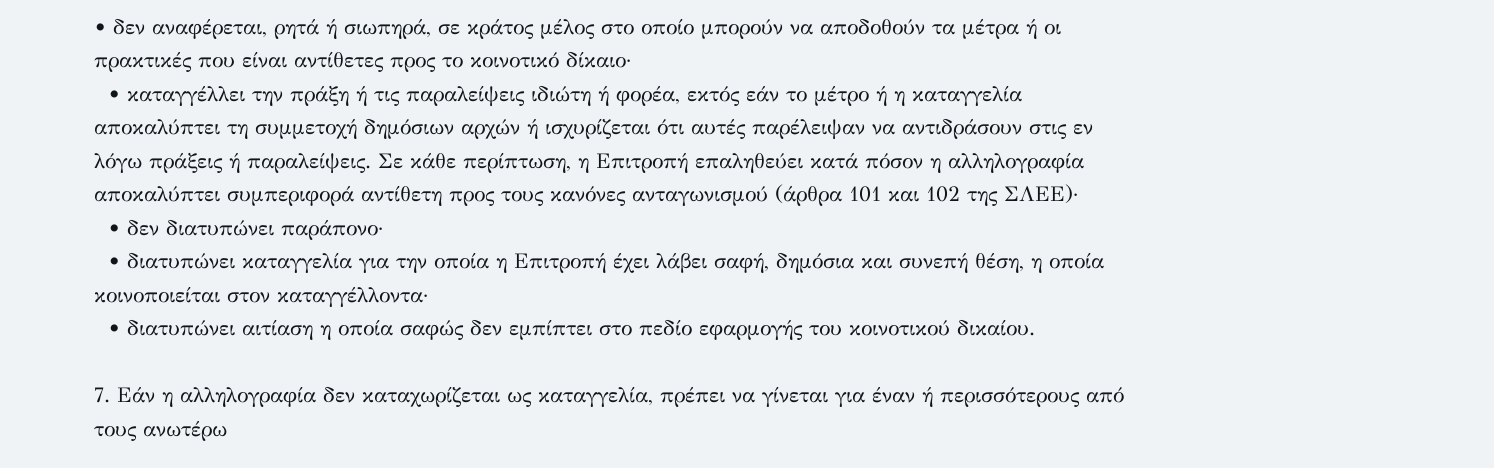• δεν αναφέρεται, ρητά ή σιωπηρά, σε κράτος μέλος στο οποίο μπορούν να αποδοθούν τα μέτρα ή οι πρακτικές που είναι αντίθετες προς το κοινοτικό δίκαιο·
  • καταγγέλλει την πράξη ή τις παραλείψεις ιδιώτη ή φορέα, εκτός εάν το μέτρο ή η καταγγελία αποκαλύπτει τη συμμετοχή δημόσιων αρχών ή ισχυρίζεται ότι αυτές παρέλειψαν να αντιδράσουν στις εν λόγω πράξεις ή παραλείψεις. Σε κάθε περίπτωση, η Επιτροπή επαληθεύει κατά πόσον η αλληλογραφία αποκαλύπτει συμπεριφορά αντίθετη προς τους κανόνες ανταγωνισμού (άρθρα 101 και 102 της ΣΛΕΕ)·
  • δεν διατυπώνει παράπονο·
  • διατυπώνει καταγγελία για την οποία η Επιτροπή έχει λάβει σαφή, δημόσια και συνεπή θέση, η οποία κοινοποιείται στον καταγγέλλοντα·
  • διατυπώνει αιτίαση η οποία σαφώς δεν εμπίπτει στο πεδίο εφαρμογής του κοινοτικού δικαίου.

7. Εάν η αλληλογραφία δεν καταχωρίζεται ως καταγγελία, πρέπει να γίνεται για έναν ή περισσότερους από τους ανωτέρω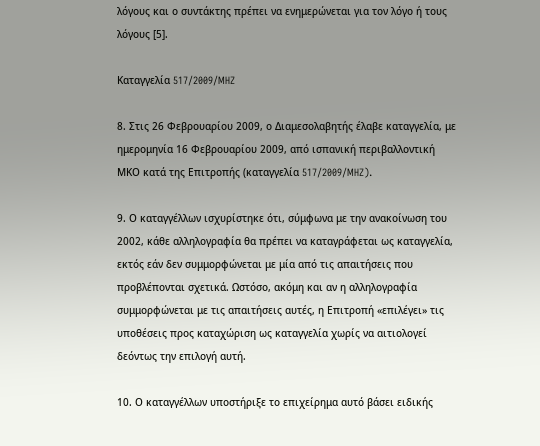λόγους και ο συντάκτης πρέπει να ενημερώνεται για τον λόγο ή τους λόγους [5].

Καταγγελία 517/2009/MHZ

8. Στις 26 Φεβρουαρίου 2009, ο Διαμεσολαβητής έλαβε καταγγελία, με ημερομηνία 16 Φεβρουαρίου 2009, από ισπανική περιβαλλοντική ΜΚΟ κατά της Επιτροπής (καταγγελία 517/2009/MHZ).

9. Ο καταγγέλλων ισχυρίστηκε ότι, σύμφωνα με την ανακοίνωση του 2002, κάθε αλληλογραφία θα πρέπει να καταγράφεται ως καταγγελία, εκτός εάν δεν συμμορφώνεται με μία από τις απαιτήσεις που προβλέπονται σχετικά. Ωστόσο, ακόμη και αν η αλληλογραφία συμμορφώνεται με τις απαιτήσεις αυτές, η Επιτροπή «επιλέγει» τις υποθέσεις προς καταχώριση ως καταγγελία χωρίς να αιτιολογεί δεόντως την επιλογή αυτή.

10. Ο καταγγέλλων υποστήριξε το επιχείρημα αυτό βάσει ειδικής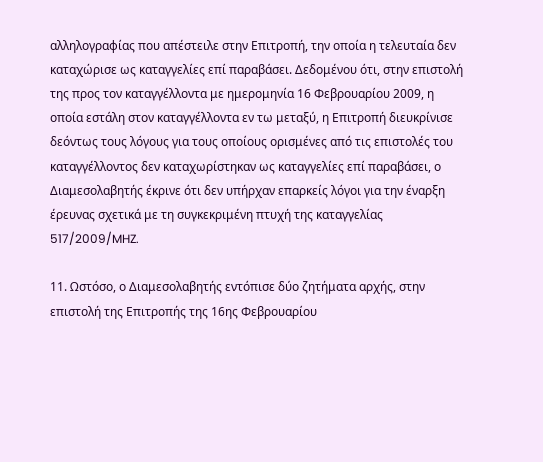αλληλογραφίας που απέστειλε στην Επιτροπή, την οποία η τελευταία δεν καταχώρισε ως καταγγελίες επί παραβάσει. Δεδομένου ότι, στην επιστολή της προς τον καταγγέλλοντα με ημερομηνία 16 Φεβρουαρίου 2009, η οποία εστάλη στον καταγγέλλοντα εν τω μεταξύ, η Επιτροπή διευκρίνισε δεόντως τους λόγους για τους οποίους ορισμένες από τις επιστολές του καταγγέλλοντος δεν καταχωρίστηκαν ως καταγγελίες επί παραβάσει, ο Διαμεσολαβητής έκρινε ότι δεν υπήρχαν επαρκείς λόγοι για την έναρξη έρευνας σχετικά με τη συγκεκριμένη πτυχή της καταγγελίας 517/2009/MHZ.

11. Ωστόσο, ο Διαμεσολαβητής εντόπισε δύο ζητήματα αρχής, στην επιστολή της Επιτροπής της 16ης Φεβρουαρίου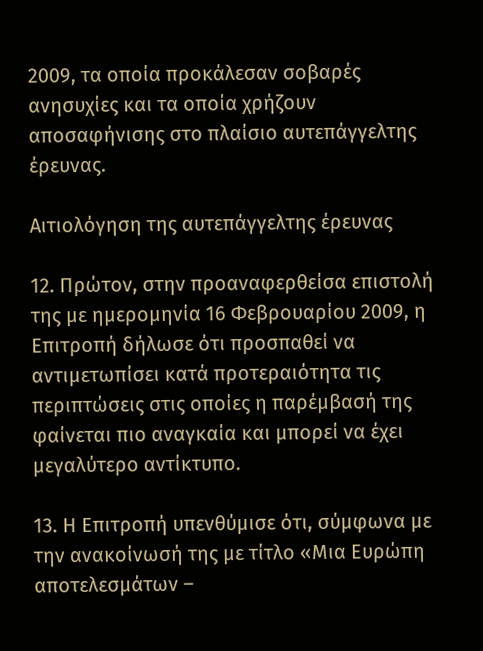2009, τα οποία προκάλεσαν σοβαρές ανησυχίες και τα οποία χρήζουν αποσαφήνισης στο πλαίσιο αυτεπάγγελτης έρευνας.

Αιτιολόγηση της αυτεπάγγελτης έρευνας

12. Πρώτον, στην προαναφερθείσα επιστολή της με ημερομηνία 16 Φεβρουαρίου 2009, η Επιτροπή δήλωσε ότι προσπαθεί να αντιμετωπίσει κατά προτεραιότητα τις περιπτώσεις στις οποίες η παρέμβασή της φαίνεται πιο αναγκαία και μπορεί να έχει μεγαλύτερο αντίκτυπο.

13. Η Επιτροπή υπενθύμισε ότι, σύμφωνα με την ανακοίνωσή της με τίτλο «Μια Ευρώπη αποτελεσμάτων –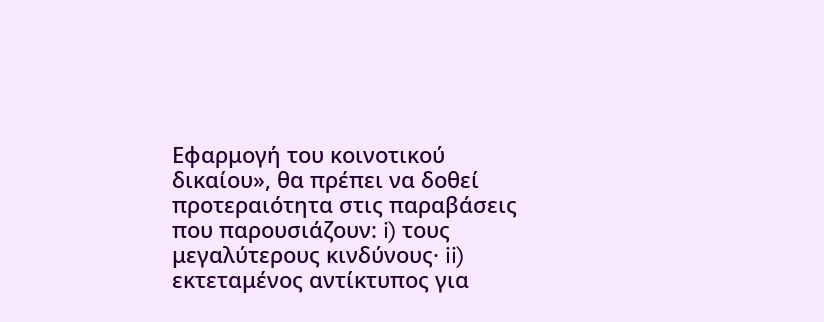Εφαρμογή του κοινοτικού δικαίου», θα πρέπει να δοθεί προτεραιότητα στις παραβάσεις που παρουσιάζουν: i) τους μεγαλύτερους κινδύνους· ii) εκτεταμένος αντίκτυπος για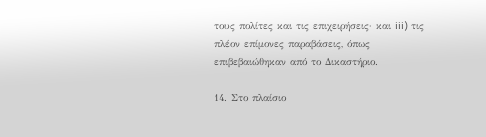τους πολίτες και τις επιχειρήσεις· και iii) τις πλέον επίμονες παραβάσεις, όπως επιβεβαιώθηκαν από το Δικαστήριο.

14. Στο πλαίσιο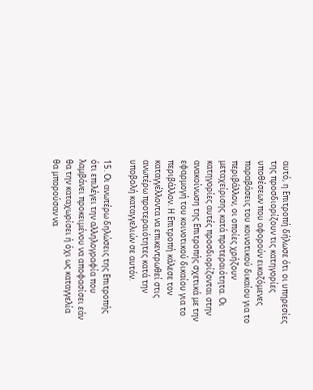αυτό, η Επιτροπή δήλωσε ότι οι υπηρεσίες της προσδιορίζουν τις κατηγορίες υποθέσεων που αφορούν εικαζόμενες παραβάσεις του κοινοτικού δικαίου για το περιβάλλον, οι οποίες χρήζουν μεταχείρισης κατά προτεραιότητα. Οι κατηγορίες αυτές προσδιορίζονται στην ανακοίνωση της Επιτροπής σχετικά με την εφαρμογή του κοινοτικού δικαίου για το περιβάλλον. Η Επιτροπή κάλεσε τον καταγγέλλοντα να επικεντρωθεί στις ανωτέρω προτεραιότητες κατά την υποβολή καταγγελιών σε αυτόν.

15. Οι ανωτέρω δηλώσεις της Επιτροπής ότι επιλέγει την αλληλογραφία που λαμβάνει προκειμένου να αποφασίσει εάν θα την καταχωρίσει ή όχι ως καταγγελία θα μπορούσαν να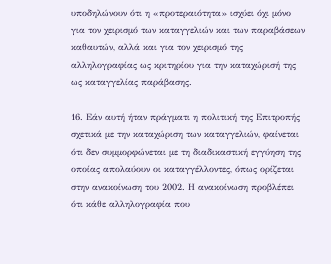υποδηλώνουν ότι η «προτεραιότητα» ισχύει όχι μόνο για τον χειρισμό των καταγγελιών και των παραβάσεων καθαυτών, αλλά και για τον χειρισμό της αλληλογραφίας ως κριτηρίου για την καταχώρισή της ως καταγγελίας παράβασης.

16. Εάν αυτή ήταν πράγματι η πολιτική της Επιτροπής σχετικά με την καταχώριση των καταγγελιών, φαίνεται ότι δεν συμμορφώνεται με τη διαδικαστική εγγύηση της οποίας απολαύουν οι καταγγέλλοντες, όπως ορίζεται στην ανακοίνωση του 2002. Η ανακοίνωση προβλέπει ότι κάθε αλληλογραφία που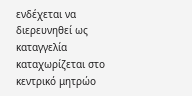ενδέχεται να διερευνηθεί ως καταγγελία καταχωρίζεται στο κεντρικό μητρώο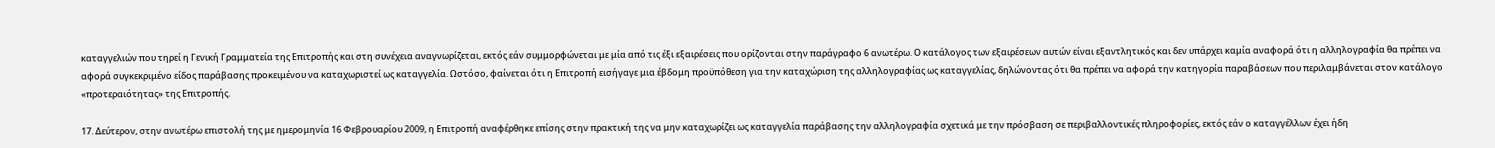καταγγελιών που τηρεί η Γενική Γραμματεία της Επιτροπής και στη συνέχεια αναγνωρίζεται, εκτός εάν συμμορφώνεται με μία από τις έξι εξαιρέσεις που ορίζονται στην παράγραφο 6 ανωτέρω. Ο κατάλογος των εξαιρέσεων αυτών είναι εξαντλητικός και δεν υπάρχει καμία αναφορά ότι η αλληλογραφία θα πρέπει να αφορά συγκεκριμένο είδος παράβασης προκειμένου να καταχωριστεί ως καταγγελία. Ωστόσο, φαίνεται ότι η Επιτροπή εισήγαγε μια έβδομη προϋπόθεση για την καταχώριση της αλληλογραφίας ως καταγγελίας, δηλώνοντας ότι θα πρέπει να αφορά την κατηγορία παραβάσεων που περιλαμβάνεται στον κατάλογο «προτεραιότητας» της Επιτροπής.

17. Δεύτερον, στην ανωτέρω επιστολή της με ημερομηνία 16 Φεβρουαρίου 2009, η Επιτροπή αναφέρθηκε επίσης στην πρακτική της να μην καταχωρίζει ως καταγγελία παράβασης την αλληλογραφία σχετικά με την πρόσβαση σε περιβαλλοντικές πληροφορίες, εκτός εάν ο καταγγέλλων έχει ήδη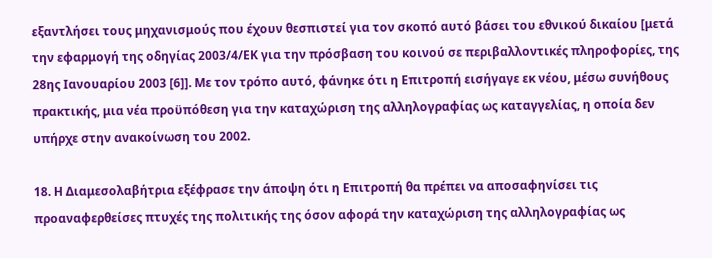εξαντλήσει τους μηχανισμούς που έχουν θεσπιστεί για τον σκοπό αυτό βάσει του εθνικού δικαίου [μετά την εφαρμογή της οδηγίας 2003/4/ΕΚ για την πρόσβαση του κοινού σε περιβαλλοντικές πληροφορίες, της 28ης Ιανουαρίου 2003 [6]]. Με τον τρόπο αυτό, φάνηκε ότι η Επιτροπή εισήγαγε εκ νέου, μέσω συνήθους πρακτικής, μια νέα προϋπόθεση για την καταχώριση της αλληλογραφίας ως καταγγελίας, η οποία δεν υπήρχε στην ανακοίνωση του 2002.

18. Η Διαμεσολαβήτρια εξέφρασε την άποψη ότι η Επιτροπή θα πρέπει να αποσαφηνίσει τις προαναφερθείσες πτυχές της πολιτικής της όσον αφορά την καταχώριση της αλληλογραφίας ως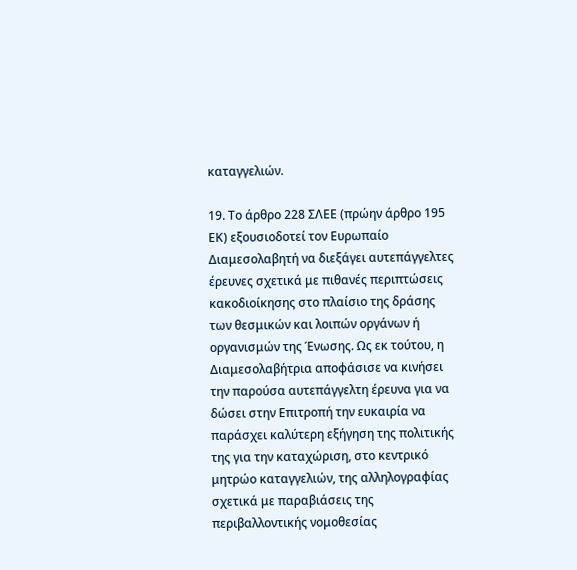καταγγελιών.

19. Το άρθρο 228 ΣΛΕΕ (πρώην άρθρο 195 ΕΚ) εξουσιοδοτεί τον Ευρωπαίο Διαμεσολαβητή να διεξάγει αυτεπάγγελτες έρευνες σχετικά με πιθανές περιπτώσεις κακοδιοίκησης στο πλαίσιο της δράσης των θεσμικών και λοιπών οργάνων ή οργανισμών της Ένωσης. Ως εκ τούτου, η Διαμεσολαβήτρια αποφάσισε να κινήσει την παρούσα αυτεπάγγελτη έρευνα για να δώσει στην Επιτροπή την ευκαιρία να παράσχει καλύτερη εξήγηση της πολιτικής της για την καταχώριση, στο κεντρικό μητρώο καταγγελιών, της αλληλογραφίας σχετικά με παραβιάσεις της περιβαλλοντικής νομοθεσίας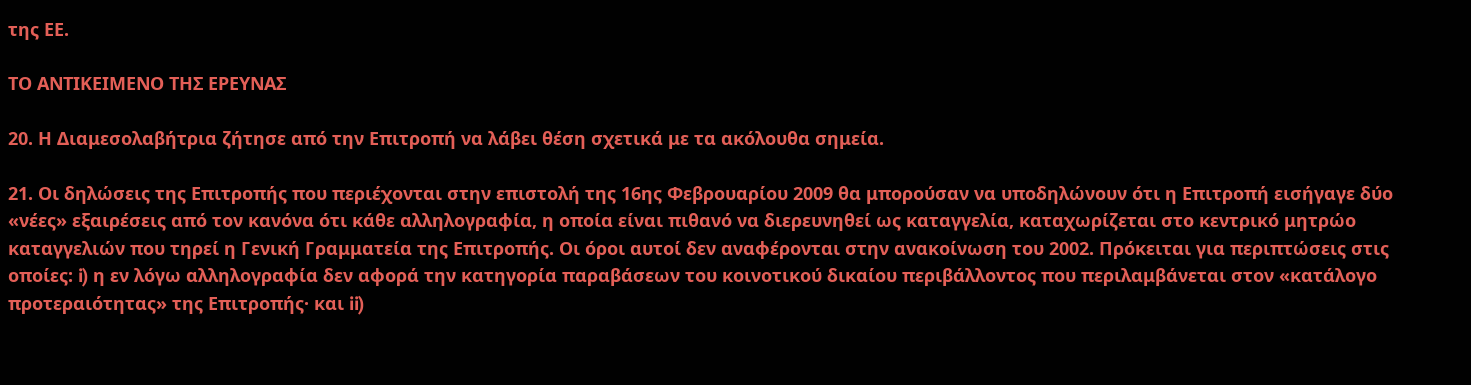της ΕΕ.

ΤΟ ΑΝΤΙΚΕΙΜΕΝΟ ΤΗΣ ΕΡΕΥΝΑΣ

20. Η Διαμεσολαβήτρια ζήτησε από την Επιτροπή να λάβει θέση σχετικά με τα ακόλουθα σημεία.

21. Οι δηλώσεις της Επιτροπής που περιέχονται στην επιστολή της 16ης Φεβρουαρίου 2009 θα μπορούσαν να υποδηλώνουν ότι η Επιτροπή εισήγαγε δύο «νέες» εξαιρέσεις από τον κανόνα ότι κάθε αλληλογραφία, η οποία είναι πιθανό να διερευνηθεί ως καταγγελία, καταχωρίζεται στο κεντρικό μητρώο καταγγελιών που τηρεί η Γενική Γραμματεία της Επιτροπής. Οι όροι αυτοί δεν αναφέρονται στην ανακοίνωση του 2002. Πρόκειται για περιπτώσεις στις οποίες: i) η εν λόγω αλληλογραφία δεν αφορά την κατηγορία παραβάσεων του κοινοτικού δικαίου περιβάλλοντος που περιλαμβάνεται στον «κατάλογο προτεραιότητας» της Επιτροπής· και ii)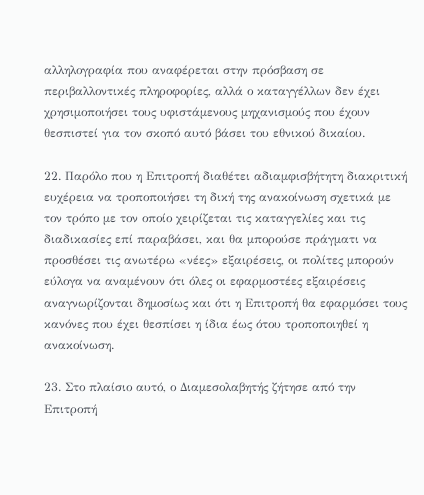αλληλογραφία που αναφέρεται στην πρόσβαση σε περιβαλλοντικές πληροφορίες, αλλά ο καταγγέλλων δεν έχει χρησιμοποιήσει τους υφιστάμενους μηχανισμούς που έχουν θεσπιστεί για τον σκοπό αυτό βάσει του εθνικού δικαίου.

22. Παρόλο που η Επιτροπή διαθέτει αδιαμφισβήτητη διακριτική ευχέρεια να τροποποιήσει τη δική της ανακοίνωση σχετικά με τον τρόπο με τον οποίο χειρίζεται τις καταγγελίες και τις διαδικασίες επί παραβάσει, και θα μπορούσε πράγματι να προσθέσει τις ανωτέρω «νέες» εξαιρέσεις, οι πολίτες μπορούν εύλογα να αναμένουν ότι όλες οι εφαρμοστέες εξαιρέσεις αναγνωρίζονται δημοσίως και ότι η Επιτροπή θα εφαρμόσει τους κανόνες που έχει θεσπίσει η ίδια έως ότου τροποποιηθεί η ανακοίνωση.

23. Στο πλαίσιο αυτό, ο Διαμεσολαβητής ζήτησε από την Επιτροπή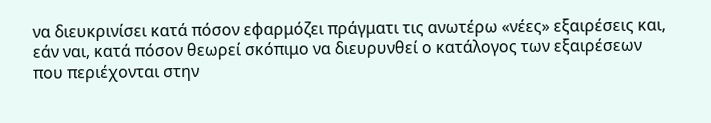να διευκρινίσει κατά πόσον εφαρμόζει πράγματι τις ανωτέρω «νέες» εξαιρέσεις και, εάν ναι, κατά πόσον θεωρεί σκόπιμο να διευρυνθεί ο κατάλογος των εξαιρέσεων που περιέχονται στην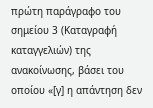πρώτη παράγραφο του σημείου 3 (Καταγραφή καταγγελιών) της ανακοίνωσης, βάσει του οποίου «[γ] η απάντηση δεν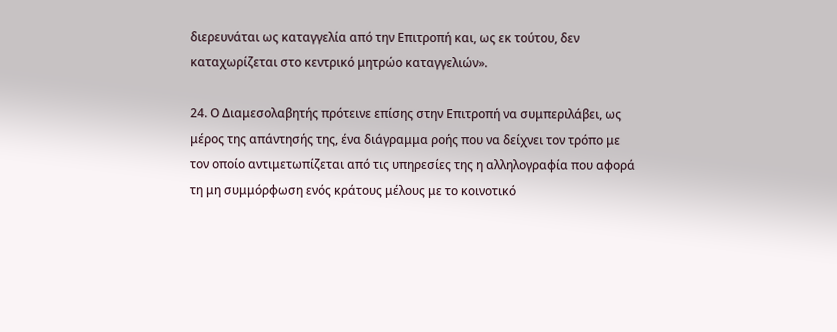διερευνάται ως καταγγελία από την Επιτροπή και, ως εκ τούτου, δεν καταχωρίζεται στο κεντρικό μητρώο καταγγελιών».

24. Ο Διαμεσολαβητής πρότεινε επίσης στην Επιτροπή να συμπεριλάβει, ως μέρος της απάντησής της, ένα διάγραμμα ροής που να δείχνει τον τρόπο με τον οποίο αντιμετωπίζεται από τις υπηρεσίες της η αλληλογραφία που αφορά τη μη συμμόρφωση ενός κράτους μέλους με το κοινοτικό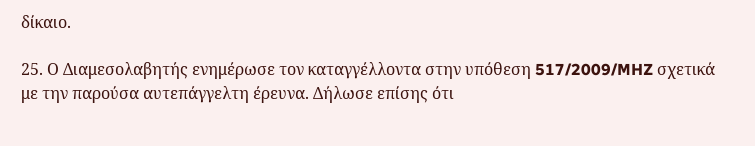δίκαιο.

25. Ο Διαμεσολαβητής ενημέρωσε τον καταγγέλλοντα στην υπόθεση 517/2009/MHZ σχετικά με την παρούσα αυτεπάγγελτη έρευνα. Δήλωσε επίσης ότι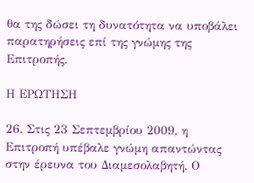θα της δώσει τη δυνατότητα να υποβάλει παρατηρήσεις επί της γνώμης της Επιτροπής.

Η ΕΡΩΤΗΣΗ

26. Στις 23 Σεπτεμβρίου 2009, η Επιτροπή υπέβαλε γνώμη απαντώντας στην έρευνα του Διαμεσολαβητή. Ο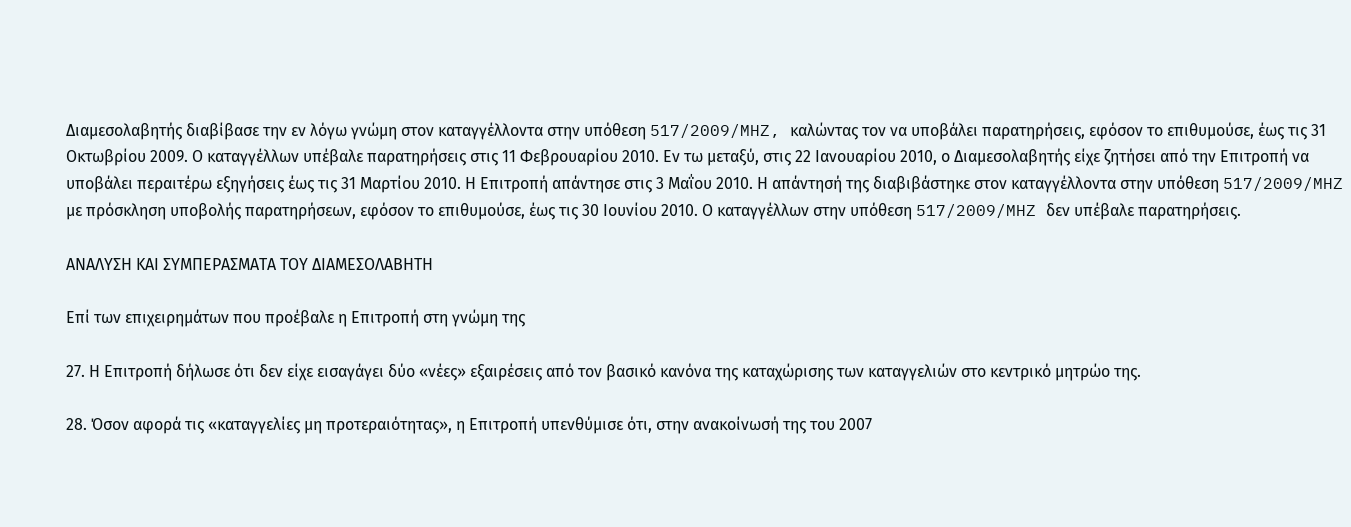Διαμεσολαβητής διαβίβασε την εν λόγω γνώμη στον καταγγέλλοντα στην υπόθεση 517/2009/MHZ, καλώντας τον να υποβάλει παρατηρήσεις, εφόσον το επιθυμούσε, έως τις 31 Οκτωβρίου 2009. Ο καταγγέλλων υπέβαλε παρατηρήσεις στις 11 Φεβρουαρίου 2010. Εν τω μεταξύ, στις 22 Ιανουαρίου 2010, ο Διαμεσολαβητής είχε ζητήσει από την Επιτροπή να υποβάλει περαιτέρω εξηγήσεις έως τις 31 Μαρτίου 2010. Η Επιτροπή απάντησε στις 3 Μαΐου 2010. Η απάντησή της διαβιβάστηκε στον καταγγέλλοντα στην υπόθεση 517/2009/MHZ με πρόσκληση υποβολής παρατηρήσεων, εφόσον το επιθυμούσε, έως τις 30 Ιουνίου 2010. Ο καταγγέλλων στην υπόθεση 517/2009/MHZ δεν υπέβαλε παρατηρήσεις.

ΑΝΑΛΥΣΗ ΚΑΙ ΣΥΜΠΕΡΑΣΜΑΤΑ ΤΟΥ ΔΙΑΜΕΣΟΛΑΒΗΤΗ

Επί των επιχειρημάτων που προέβαλε η Επιτροπή στη γνώμη της

27. Η Επιτροπή δήλωσε ότι δεν είχε εισαγάγει δύο «νέες» εξαιρέσεις από τον βασικό κανόνα της καταχώρισης των καταγγελιών στο κεντρικό μητρώο της.

28. Όσον αφορά τις «καταγγελίες μη προτεραιότητας», η Επιτροπή υπενθύμισε ότι, στην ανακοίνωσή της του 2007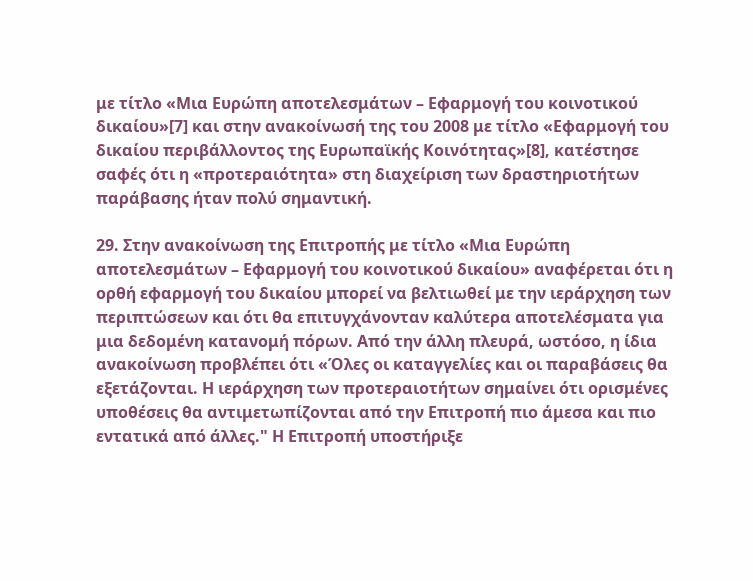με τίτλο «Μια Ευρώπη αποτελεσμάτων – Εφαρμογή του κοινοτικού δικαίου»[7] και στην ανακοίνωσή της του 2008 με τίτλο «Εφαρμογή του δικαίου περιβάλλοντος της Ευρωπαϊκής Κοινότητας»[8], κατέστησε σαφές ότι η «προτεραιότητα» στη διαχείριση των δραστηριοτήτων παράβασης ήταν πολύ σημαντική.

29. Στην ανακοίνωση της Επιτροπής με τίτλο «Μια Ευρώπη αποτελεσμάτων – Εφαρμογή του κοινοτικού δικαίου» αναφέρεται ότι η ορθή εφαρμογή του δικαίου μπορεί να βελτιωθεί με την ιεράρχηση των περιπτώσεων και ότι θα επιτυγχάνονταν καλύτερα αποτελέσματα για μια δεδομένη κατανομή πόρων. Από την άλλη πλευρά, ωστόσο, η ίδια ανακοίνωση προβλέπει ότι «Όλες οι καταγγελίες και οι παραβάσεις θα εξετάζονται. Η ιεράρχηση των προτεραιοτήτων σημαίνει ότι ορισμένες υποθέσεις θα αντιμετωπίζονται από την Επιτροπή πιο άμεσα και πιο εντατικά από άλλες." Η Επιτροπή υποστήριξε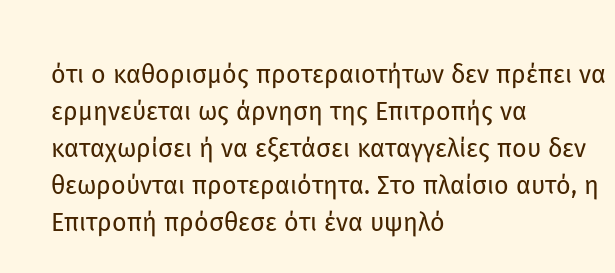ότι ο καθορισμός προτεραιοτήτων δεν πρέπει να ερμηνεύεται ως άρνηση της Επιτροπής να καταχωρίσει ή να εξετάσει καταγγελίες που δεν θεωρούνται προτεραιότητα. Στο πλαίσιο αυτό, η Επιτροπή πρόσθεσε ότι ένα υψηλό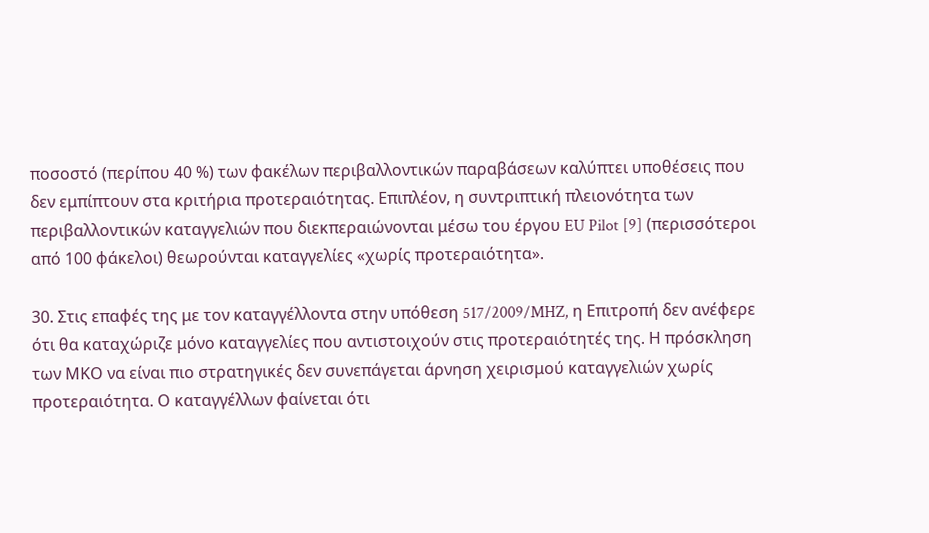ποσοστό (περίπου 40 %) των φακέλων περιβαλλοντικών παραβάσεων καλύπτει υποθέσεις που δεν εμπίπτουν στα κριτήρια προτεραιότητας. Επιπλέον, η συντριπτική πλειονότητα των περιβαλλοντικών καταγγελιών που διεκπεραιώνονται μέσω του έργου EU Pilot [9] (περισσότεροι από 100 φάκελοι) θεωρούνται καταγγελίες «χωρίς προτεραιότητα».

30. Στις επαφές της με τον καταγγέλλοντα στην υπόθεση 517/2009/MHZ, η Επιτροπή δεν ανέφερε ότι θα καταχώριζε μόνο καταγγελίες που αντιστοιχούν στις προτεραιότητές της. Η πρόσκληση των ΜΚΟ να είναι πιο στρατηγικές δεν συνεπάγεται άρνηση χειρισμού καταγγελιών χωρίς προτεραιότητα. Ο καταγγέλλων φαίνεται ότι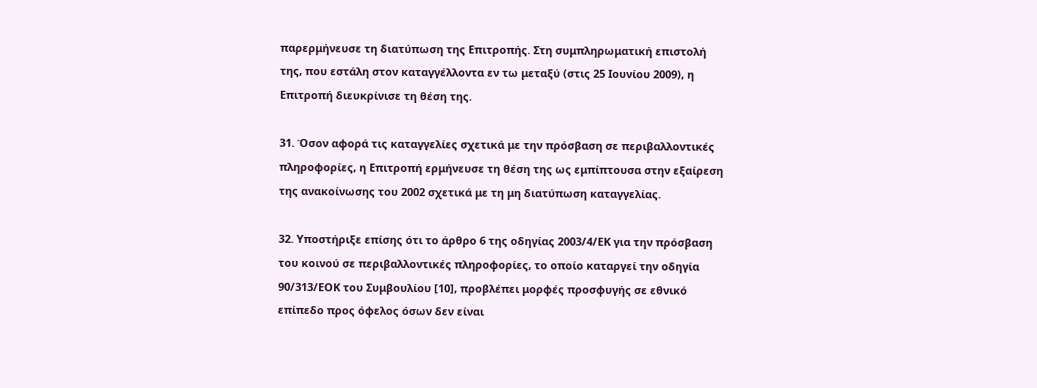παρερμήνευσε τη διατύπωση της Επιτροπής. Στη συμπληρωματική επιστολή της, που εστάλη στον καταγγέλλοντα εν τω μεταξύ (στις 25 Ιουνίου 2009), η Επιτροπή διευκρίνισε τη θέση της.

31. Όσον αφορά τις καταγγελίες σχετικά με την πρόσβαση σε περιβαλλοντικές πληροφορίες, η Επιτροπή ερμήνευσε τη θέση της ως εμπίπτουσα στην εξαίρεση της ανακοίνωσης του 2002 σχετικά με τη μη διατύπωση καταγγελίας.

32. Υποστήριξε επίσης ότι το άρθρο 6 της οδηγίας 2003/4/ΕΚ για την πρόσβαση του κοινού σε περιβαλλοντικές πληροφορίες, το οποίο καταργεί την οδηγία 90/313/ΕΟΚ του Συμβουλίου [10], προβλέπει μορφές προσφυγής σε εθνικό επίπεδο προς όφελος όσων δεν είναι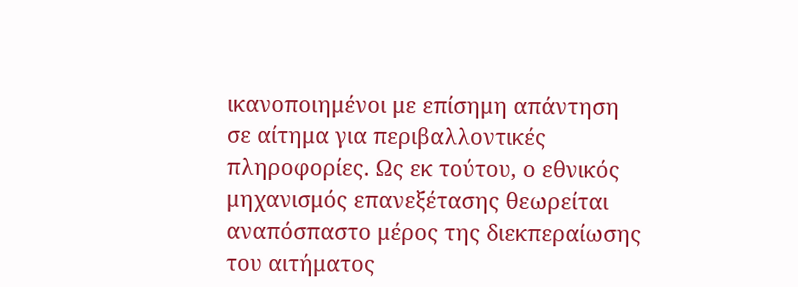ικανοποιημένοι με επίσημη απάντηση σε αίτημα για περιβαλλοντικές πληροφορίες. Ως εκ τούτου, ο εθνικός μηχανισμός επανεξέτασης θεωρείται αναπόσπαστο μέρος της διεκπεραίωσης του αιτήματος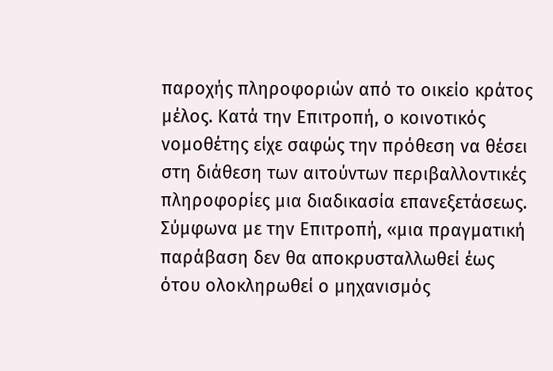παροχής πληροφοριών από το οικείο κράτος μέλος. Κατά την Επιτροπή, ο κοινοτικός νομοθέτης είχε σαφώς την πρόθεση να θέσει στη διάθεση των αιτούντων περιβαλλοντικές πληροφορίες μια διαδικασία επανεξετάσεως. Σύμφωνα με την Επιτροπή, «μια πραγματική παράβαση δεν θα αποκρυσταλλωθεί έως ότου ολοκληρωθεί ο μηχανισμός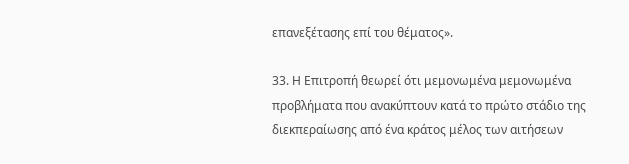επανεξέτασης επί του θέματος».

33. Η Επιτροπή θεωρεί ότι μεμονωμένα μεμονωμένα προβλήματα που ανακύπτουν κατά το πρώτο στάδιο της διεκπεραίωσης από ένα κράτος μέλος των αιτήσεων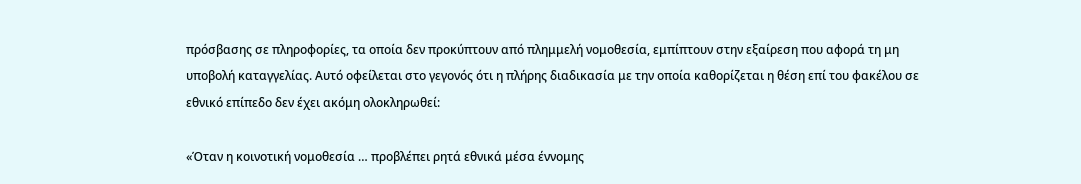πρόσβασης σε πληροφορίες, τα οποία δεν προκύπτουν από πλημμελή νομοθεσία, εμπίπτουν στην εξαίρεση που αφορά τη μη υποβολή καταγγελίας. Αυτό οφείλεται στο γεγονός ότι η πλήρης διαδικασία με την οποία καθορίζεται η θέση επί του φακέλου σε εθνικό επίπεδο δεν έχει ακόμη ολοκληρωθεί:

«Όταν η κοινοτική νομοθεσία … προβλέπει ρητά εθνικά μέσα έννομης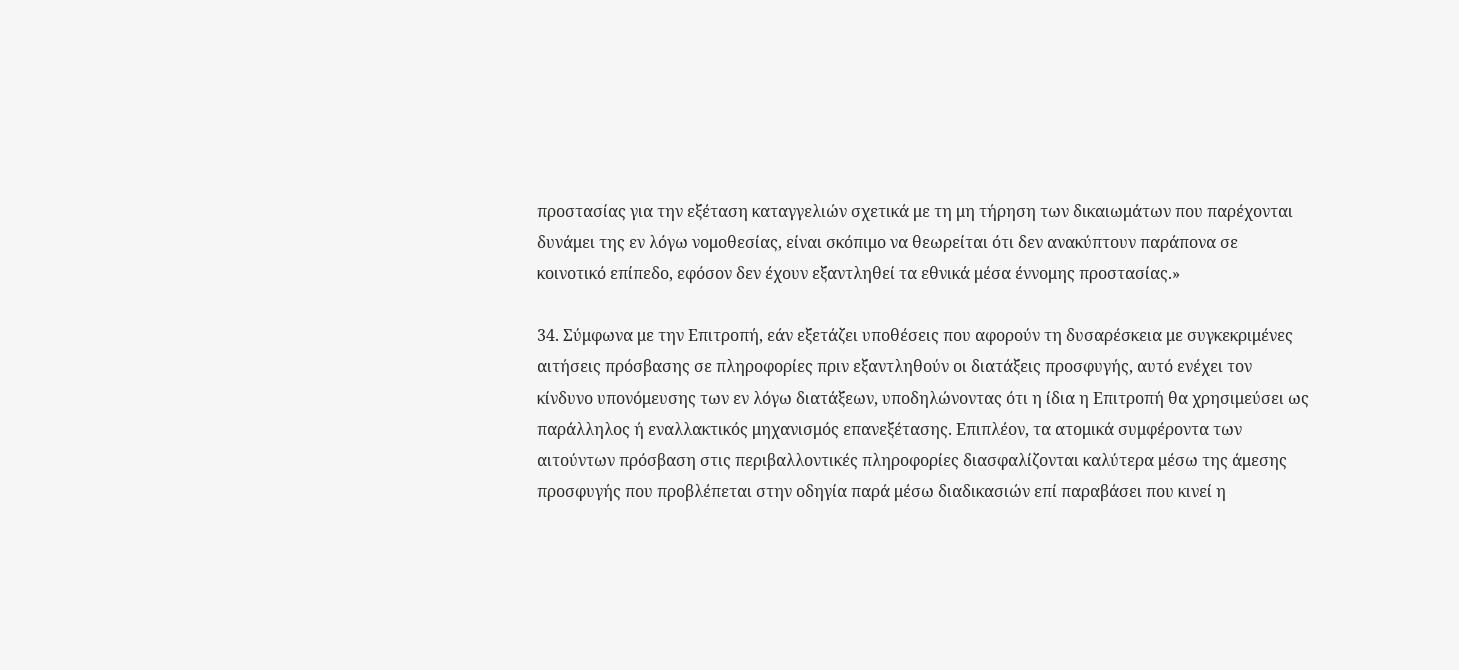προστασίας για την εξέταση καταγγελιών σχετικά με τη μη τήρηση των δικαιωμάτων που παρέχονται δυνάμει της εν λόγω νομοθεσίας, είναι σκόπιμο να θεωρείται ότι δεν ανακύπτουν παράπονα σε κοινοτικό επίπεδο, εφόσον δεν έχουν εξαντληθεί τα εθνικά μέσα έννομης προστασίας.»

34. Σύμφωνα με την Επιτροπή, εάν εξετάζει υποθέσεις που αφορούν τη δυσαρέσκεια με συγκεκριμένες αιτήσεις πρόσβασης σε πληροφορίες πριν εξαντληθούν οι διατάξεις προσφυγής, αυτό ενέχει τον κίνδυνο υπονόμευσης των εν λόγω διατάξεων, υποδηλώνοντας ότι η ίδια η Επιτροπή θα χρησιμεύσει ως παράλληλος ή εναλλακτικός μηχανισμός επανεξέτασης. Επιπλέον, τα ατομικά συμφέροντα των αιτούντων πρόσβαση στις περιβαλλοντικές πληροφορίες διασφαλίζονται καλύτερα μέσω της άμεσης προσφυγής που προβλέπεται στην οδηγία παρά μέσω διαδικασιών επί παραβάσει που κινεί η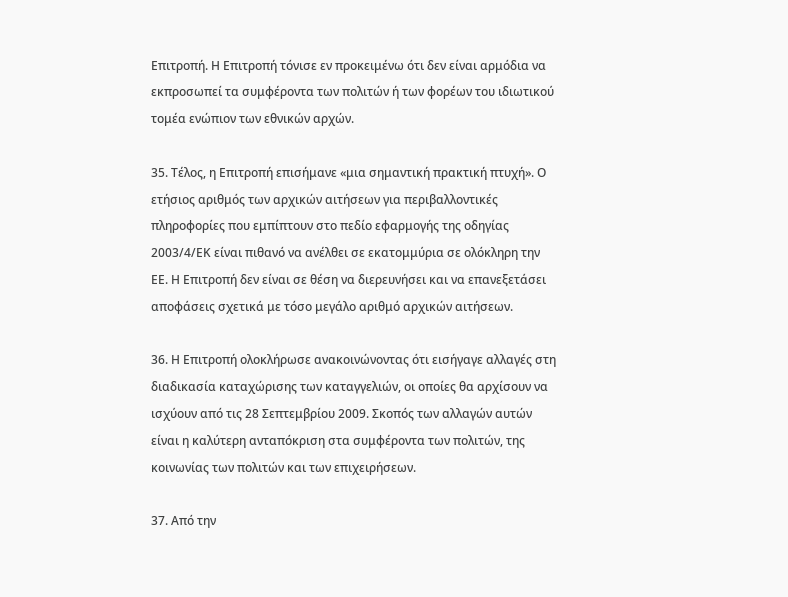Επιτροπή. Η Επιτροπή τόνισε εν προκειμένω ότι δεν είναι αρμόδια να εκπροσωπεί τα συμφέροντα των πολιτών ή των φορέων του ιδιωτικού τομέα ενώπιον των εθνικών αρχών.

35. Τέλος, η Επιτροπή επισήμανε «μια σημαντική πρακτική πτυχή». Ο ετήσιος αριθμός των αρχικών αιτήσεων για περιβαλλοντικές πληροφορίες που εμπίπτουν στο πεδίο εφαρμογής της οδηγίας 2003/4/ΕΚ είναι πιθανό να ανέλθει σε εκατομμύρια σε ολόκληρη την ΕΕ. Η Επιτροπή δεν είναι σε θέση να διερευνήσει και να επανεξετάσει αποφάσεις σχετικά με τόσο μεγάλο αριθμό αρχικών αιτήσεων.

36. Η Επιτροπή ολοκλήρωσε ανακοινώνοντας ότι εισήγαγε αλλαγές στη διαδικασία καταχώρισης των καταγγελιών, οι οποίες θα αρχίσουν να ισχύουν από τις 28 Σεπτεμβρίου 2009. Σκοπός των αλλαγών αυτών είναι η καλύτερη ανταπόκριση στα συμφέροντα των πολιτών, της κοινωνίας των πολιτών και των επιχειρήσεων.

37. Από την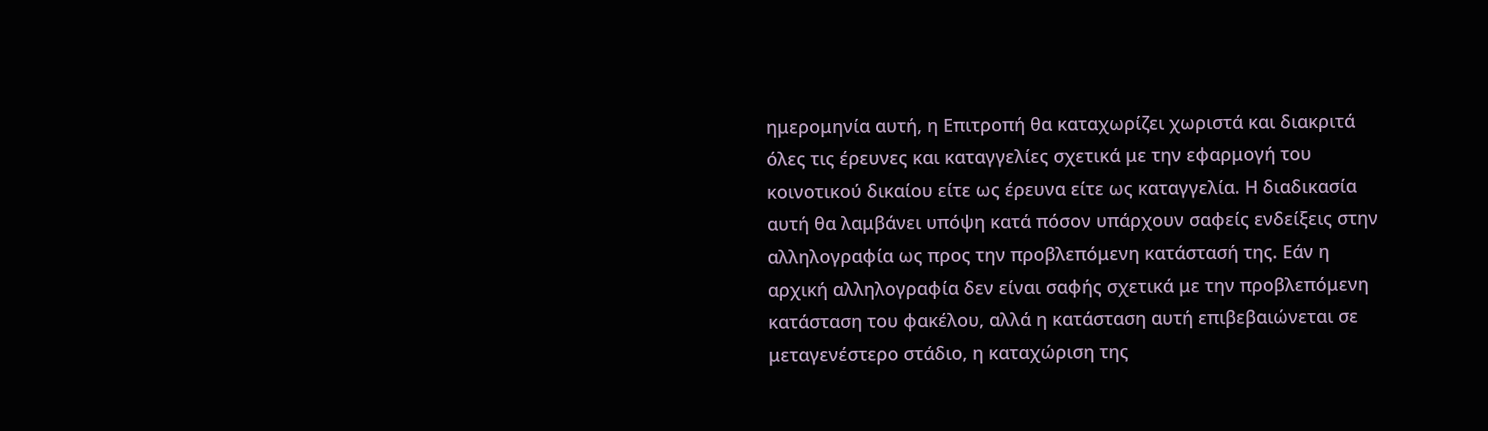ημερομηνία αυτή, η Επιτροπή θα καταχωρίζει χωριστά και διακριτά όλες τις έρευνες και καταγγελίες σχετικά με την εφαρμογή του κοινοτικού δικαίου είτε ως έρευνα είτε ως καταγγελία. Η διαδικασία αυτή θα λαμβάνει υπόψη κατά πόσον υπάρχουν σαφείς ενδείξεις στην αλληλογραφία ως προς την προβλεπόμενη κατάστασή της. Εάν η αρχική αλληλογραφία δεν είναι σαφής σχετικά με την προβλεπόμενη κατάσταση του φακέλου, αλλά η κατάσταση αυτή επιβεβαιώνεται σε μεταγενέστερο στάδιο, η καταχώριση της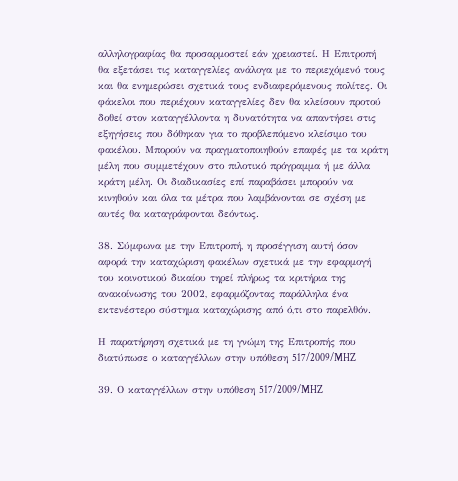αλληλογραφίας θα προσαρμοστεί εάν χρειαστεί. Η Επιτροπή θα εξετάσει τις καταγγελίες ανάλογα με το περιεχόμενό τους και θα ενημερώσει σχετικά τους ενδιαφερόμενους πολίτες. Οι φάκελοι που περιέχουν καταγγελίες δεν θα κλείσουν προτού δοθεί στον καταγγέλλοντα η δυνατότητα να απαντήσει στις εξηγήσεις που δόθηκαν για το προβλεπόμενο κλείσιμο του φακέλου. Μπορούν να πραγματοποιηθούν επαφές με τα κράτη μέλη που συμμετέχουν στο πιλοτικό πρόγραμμα ή με άλλα κράτη μέλη. Οι διαδικασίες επί παραβάσει μπορούν να κινηθούν και όλα τα μέτρα που λαμβάνονται σε σχέση με αυτές θα καταγράφονται δεόντως.

38. Σύμφωνα με την Επιτροπή, η προσέγγιση αυτή όσον αφορά την καταχώριση φακέλων σχετικά με την εφαρμογή του κοινοτικού δικαίου τηρεί πλήρως τα κριτήρια της ανακοίνωσης του 2002, εφαρμόζοντας παράλληλα ένα εκτενέστερο σύστημα καταχώρισης από ό,τι στο παρελθόν.

Η παρατήρηση σχετικά με τη γνώμη της Επιτροπής που διατύπωσε ο καταγγέλλων στην υπόθεση 517/2009/MHZ

39. Ο καταγγέλλων στην υπόθεση 517/2009/MHZ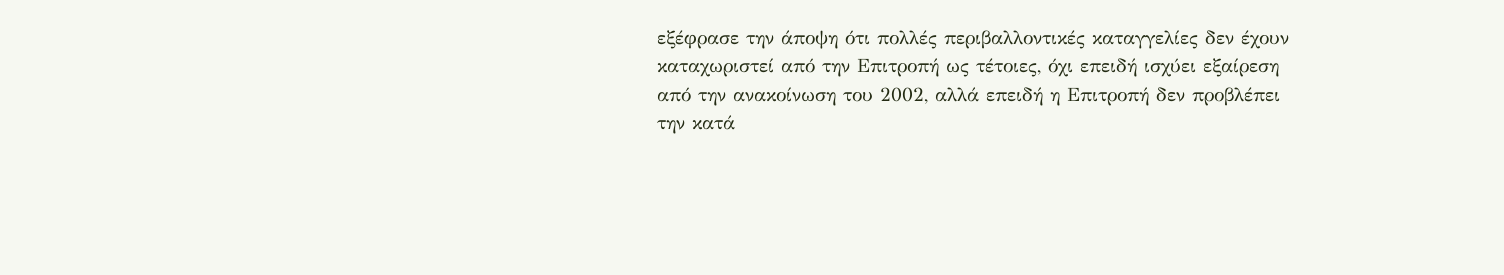εξέφρασε την άποψη ότι πολλές περιβαλλοντικές καταγγελίες δεν έχουν καταχωριστεί από την Επιτροπή ως τέτοιες, όχι επειδή ισχύει εξαίρεση από την ανακοίνωση του 2002, αλλά επειδή η Επιτροπή δεν προβλέπει την κατά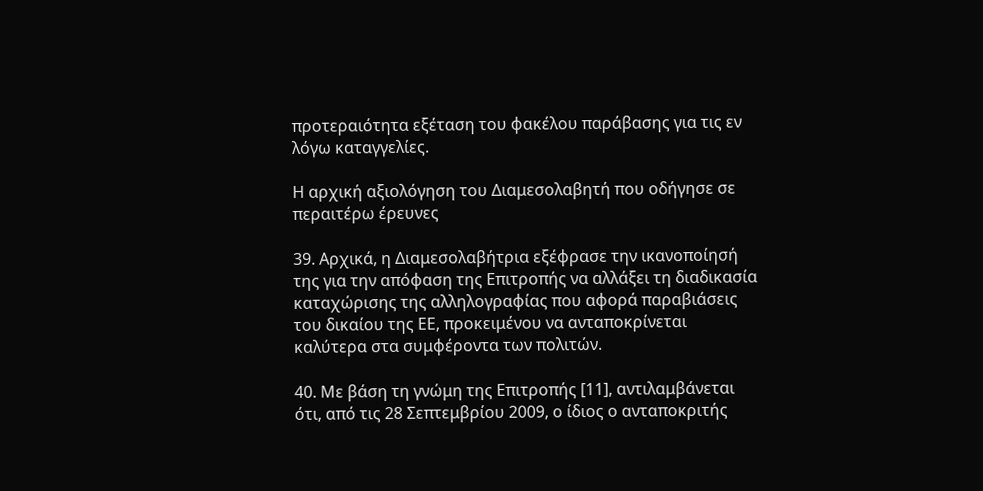προτεραιότητα εξέταση του φακέλου παράβασης για τις εν λόγω καταγγελίες.

Η αρχική αξιολόγηση του Διαμεσολαβητή που οδήγησε σε περαιτέρω έρευνες

39. Αρχικά, η Διαμεσολαβήτρια εξέφρασε την ικανοποίησή της για την απόφαση της Επιτροπής να αλλάξει τη διαδικασία καταχώρισης της αλληλογραφίας που αφορά παραβιάσεις του δικαίου της ΕΕ, προκειμένου να ανταποκρίνεται καλύτερα στα συμφέροντα των πολιτών.

40. Με βάση τη γνώμη της Επιτροπής [11], αντιλαμβάνεται ότι, από τις 28 Σεπτεμβρίου 2009, ο ίδιος ο ανταποκριτής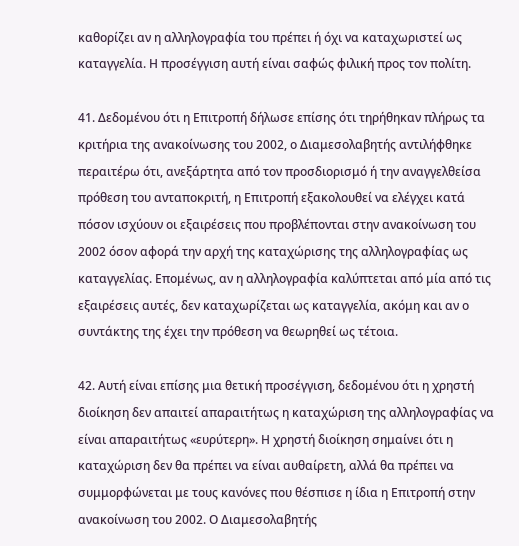καθορίζει αν η αλληλογραφία του πρέπει ή όχι να καταχωριστεί ως καταγγελία. Η προσέγγιση αυτή είναι σαφώς φιλική προς τον πολίτη.

41. Δεδομένου ότι η Επιτροπή δήλωσε επίσης ότι τηρήθηκαν πλήρως τα κριτήρια της ανακοίνωσης του 2002, ο Διαμεσολαβητής αντιλήφθηκε περαιτέρω ότι, ανεξάρτητα από τον προσδιορισμό ή την αναγγελθείσα πρόθεση του ανταποκριτή, η Επιτροπή εξακολουθεί να ελέγχει κατά πόσον ισχύουν οι εξαιρέσεις που προβλέπονται στην ανακοίνωση του 2002 όσον αφορά την αρχή της καταχώρισης της αλληλογραφίας ως καταγγελίας. Επομένως, αν η αλληλογραφία καλύπτεται από μία από τις εξαιρέσεις αυτές, δεν καταχωρίζεται ως καταγγελία, ακόμη και αν ο συντάκτης της έχει την πρόθεση να θεωρηθεί ως τέτοια.

42. Αυτή είναι επίσης μια θετική προσέγγιση, δεδομένου ότι η χρηστή διοίκηση δεν απαιτεί απαραιτήτως η καταχώριση της αλληλογραφίας να είναι απαραιτήτως «ευρύτερη». Η χρηστή διοίκηση σημαίνει ότι η καταχώριση δεν θα πρέπει να είναι αυθαίρετη, αλλά θα πρέπει να συμμορφώνεται με τους κανόνες που θέσπισε η ίδια η Επιτροπή στην ανακοίνωση του 2002. Ο Διαμεσολαβητής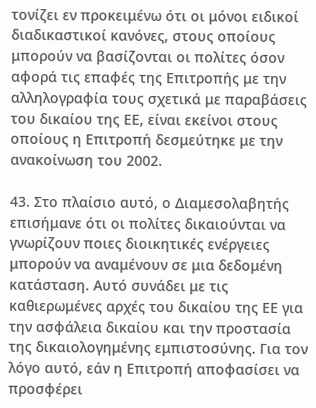τονίζει εν προκειμένω ότι οι μόνοι ειδικοί διαδικαστικοί κανόνες, στους οποίους μπορούν να βασίζονται οι πολίτες όσον αφορά τις επαφές της Επιτροπής με την αλληλογραφία τους σχετικά με παραβάσεις του δικαίου της ΕΕ, είναι εκείνοι στους οποίους η Επιτροπή δεσμεύτηκε με την ανακοίνωση του 2002.

43. Στο πλαίσιο αυτό, ο Διαμεσολαβητής επισήμανε ότι οι πολίτες δικαιούνται να γνωρίζουν ποιες διοικητικές ενέργειες μπορούν να αναμένουν σε μια δεδομένη κατάσταση. Αυτό συνάδει με τις καθιερωμένες αρχές του δικαίου της ΕΕ για την ασφάλεια δικαίου και την προστασία της δικαιολογημένης εμπιστοσύνης. Για τον λόγο αυτό, εάν η Επιτροπή αποφασίσει να προσφέρει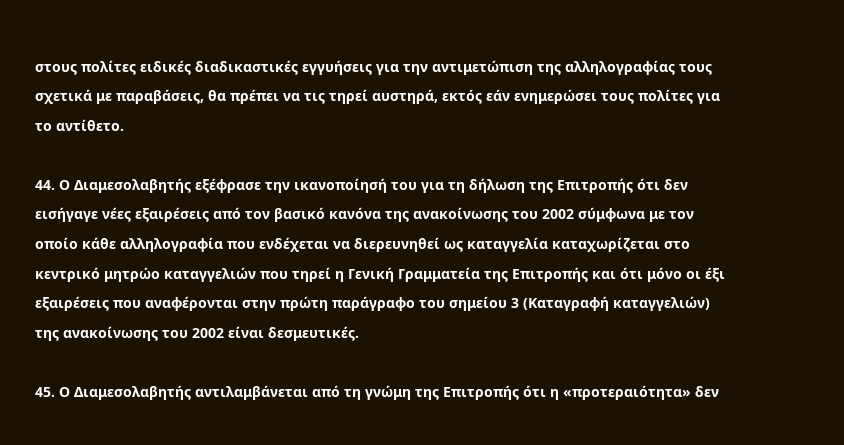στους πολίτες ειδικές διαδικαστικές εγγυήσεις για την αντιμετώπιση της αλληλογραφίας τους σχετικά με παραβάσεις, θα πρέπει να τις τηρεί αυστηρά, εκτός εάν ενημερώσει τους πολίτες για το αντίθετο.

44. Ο Διαμεσολαβητής εξέφρασε την ικανοποίησή του για τη δήλωση της Επιτροπής ότι δεν εισήγαγε νέες εξαιρέσεις από τον βασικό κανόνα της ανακοίνωσης του 2002 σύμφωνα με τον οποίο κάθε αλληλογραφία που ενδέχεται να διερευνηθεί ως καταγγελία καταχωρίζεται στο κεντρικό μητρώο καταγγελιών που τηρεί η Γενική Γραμματεία της Επιτροπής και ότι μόνο οι έξι εξαιρέσεις που αναφέρονται στην πρώτη παράγραφο του σημείου 3 (Καταγραφή καταγγελιών) της ανακοίνωσης του 2002 είναι δεσμευτικές.

45. Ο Διαμεσολαβητής αντιλαμβάνεται από τη γνώμη της Επιτροπής ότι η «προτεραιότητα» δεν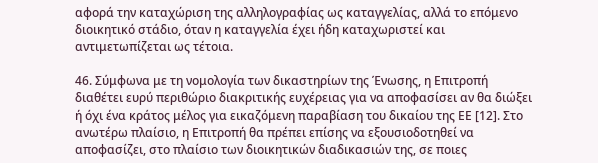αφορά την καταχώριση της αλληλογραφίας ως καταγγελίας, αλλά το επόμενο διοικητικό στάδιο, όταν η καταγγελία έχει ήδη καταχωριστεί και αντιμετωπίζεται ως τέτοια.

46. Σύμφωνα με τη νομολογία των δικαστηρίων της Ένωσης, η Επιτροπή διαθέτει ευρύ περιθώριο διακριτικής ευχέρειας για να αποφασίσει αν θα διώξει ή όχι ένα κράτος μέλος για εικαζόμενη παραβίαση του δικαίου της ΕΕ [12]. Στο ανωτέρω πλαίσιο, η Επιτροπή θα πρέπει επίσης να εξουσιοδοτηθεί να αποφασίζει, στο πλαίσιο των διοικητικών διαδικασιών της, σε ποιες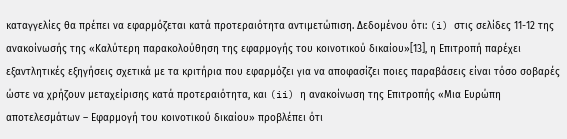καταγγελίες θα πρέπει να εφαρμόζεται κατά προτεραιότητα αντιμετώπιση. Δεδομένου ότι: (i) στις σελίδες 11-12 της ανακοίνωσής της «Καλύτερη παρακολούθηση της εφαρμογής του κοινοτικού δικαίου»[13], η Επιτροπή παρέχει εξαντλητικές εξηγήσεις σχετικά με τα κριτήρια που εφαρμόζει για να αποφασίζει ποιες παραβάσεις είναι τόσο σοβαρές ώστε να χρήζουν μεταχείρισης κατά προτεραιότητα, και (ii) η ανακοίνωση της Επιτροπής «Μια Ευρώπη αποτελεσμάτων – Εφαρμογή του κοινοτικού δικαίου» προβλέπει ότι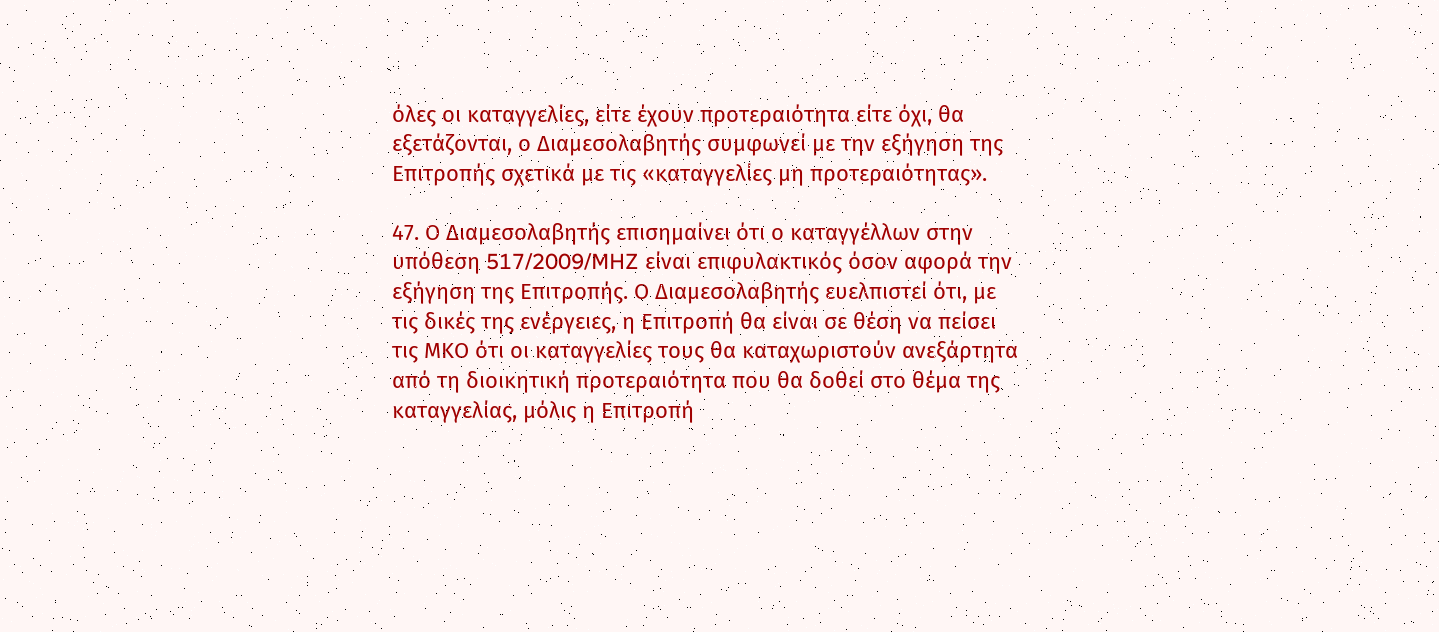όλες οι καταγγελίες, είτε έχουν προτεραιότητα είτε όχι, θα εξετάζονται, ο Διαμεσολαβητής συμφωνεί με την εξήγηση της Επιτροπής σχετικά με τις «καταγγελίες μη προτεραιότητας».

47. Ο Διαμεσολαβητής επισημαίνει ότι ο καταγγέλλων στην υπόθεση 517/2009/MHZ είναι επιφυλακτικός όσον αφορά την εξήγηση της Επιτροπής. Ο Διαμεσολαβητής ευελπιστεί ότι, με τις δικές της ενέργειες, η Επιτροπή θα είναι σε θέση να πείσει τις ΜΚΟ ότι οι καταγγελίες τους θα καταχωριστούν ανεξάρτητα από τη διοικητική προτεραιότητα που θα δοθεί στο θέμα της καταγγελίας, μόλις η Επιτροπή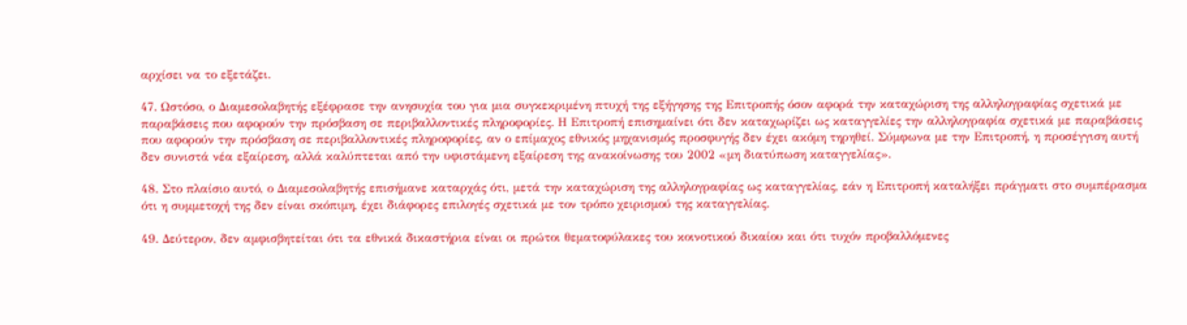αρχίσει να το εξετάζει.

47. Ωστόσο, ο Διαμεσολαβητής εξέφρασε την ανησυχία του για μια συγκεκριμένη πτυχή της εξήγησης της Επιτροπής όσον αφορά την καταχώριση της αλληλογραφίας σχετικά με παραβάσεις που αφορούν την πρόσβαση σε περιβαλλοντικές πληροφορίες. Η Επιτροπή επισημαίνει ότι δεν καταχωρίζει ως καταγγελίες την αλληλογραφία σχετικά με παραβάσεις που αφορούν την πρόσβαση σε περιβαλλοντικές πληροφορίες, αν ο επίμαχος εθνικός μηχανισμός προσφυγής δεν έχει ακόμη τηρηθεί. Σύμφωνα με την Επιτροπή, η προσέγγιση αυτή δεν συνιστά νέα εξαίρεση, αλλά καλύπτεται από την υφιστάμενη εξαίρεση της ανακοίνωσης του 2002 «μη διατύπωση καταγγελίας».

48. Στο πλαίσιο αυτό, ο Διαμεσολαβητής επισήμανε καταρχάς ότι, μετά την καταχώριση της αλληλογραφίας ως καταγγελίας, εάν η Επιτροπή καταλήξει πράγματι στο συμπέρασμα ότι η συμμετοχή της δεν είναι σκόπιμη, έχει διάφορες επιλογές σχετικά με τον τρόπο χειρισμού της καταγγελίας.

49. Δεύτερον, δεν αμφισβητείται ότι τα εθνικά δικαστήρια είναι οι πρώτοι θεματοφύλακες του κοινοτικού δικαίου και ότι τυχόν προβαλλόμενες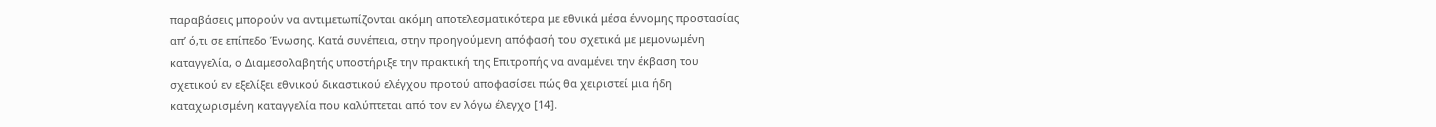παραβάσεις μπορούν να αντιμετωπίζονται ακόμη αποτελεσματικότερα με εθνικά μέσα έννομης προστασίας απ’ ό,τι σε επίπεδο Ένωσης. Κατά συνέπεια, στην προηγούμενη απόφασή του σχετικά με μεμονωμένη καταγγελία, ο Διαμεσολαβητής υποστήριξε την πρακτική της Επιτροπής να αναμένει την έκβαση του σχετικού εν εξελίξει εθνικού δικαστικού ελέγχου προτού αποφασίσει πώς θα χειριστεί μια ήδη καταχωρισμένη καταγγελία που καλύπτεται από τον εν λόγω έλεγχο [14].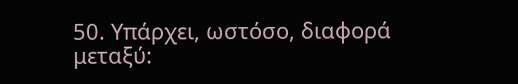50. Υπάρχει, ωστόσο, διαφορά μεταξύ: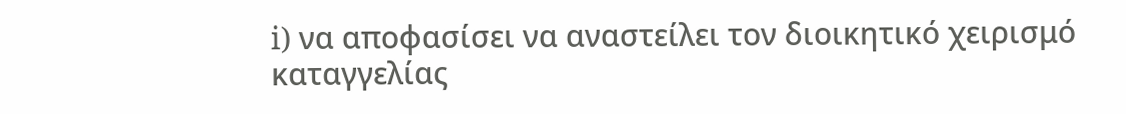i) να αποφασίσει να αναστείλει τον διοικητικό χειρισμό καταγγελίας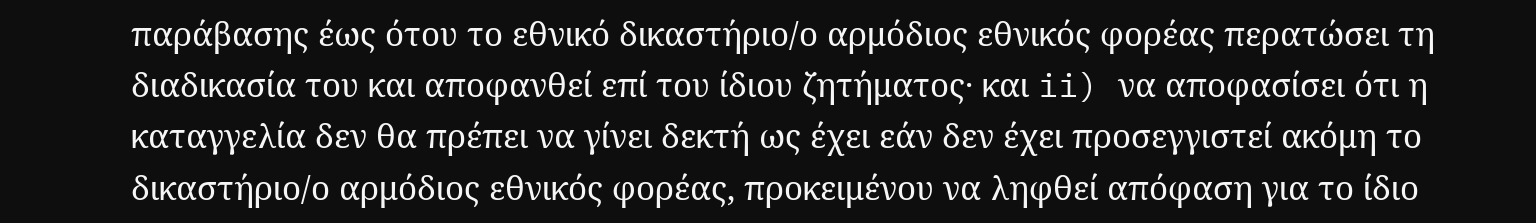παράβασης έως ότου το εθνικό δικαστήριο/ο αρμόδιος εθνικός φορέας περατώσει τη διαδικασία του και αποφανθεί επί του ίδιου ζητήματος· και ii) να αποφασίσει ότι η καταγγελία δεν θα πρέπει να γίνει δεκτή ως έχει εάν δεν έχει προσεγγιστεί ακόμη το δικαστήριο/ο αρμόδιος εθνικός φορέας, προκειμένου να ληφθεί απόφαση για το ίδιο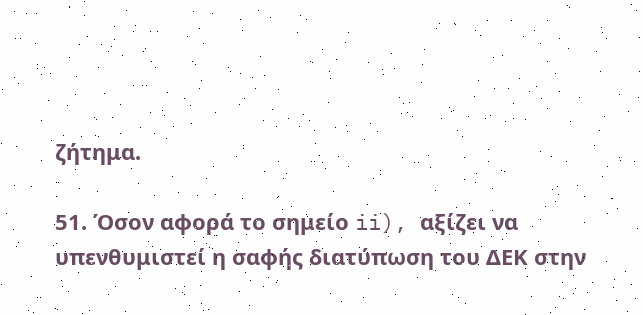ζήτημα.

51. Όσον αφορά το σημείο ii), αξίζει να υπενθυμιστεί η σαφής διατύπωση του ΔΕΚ στην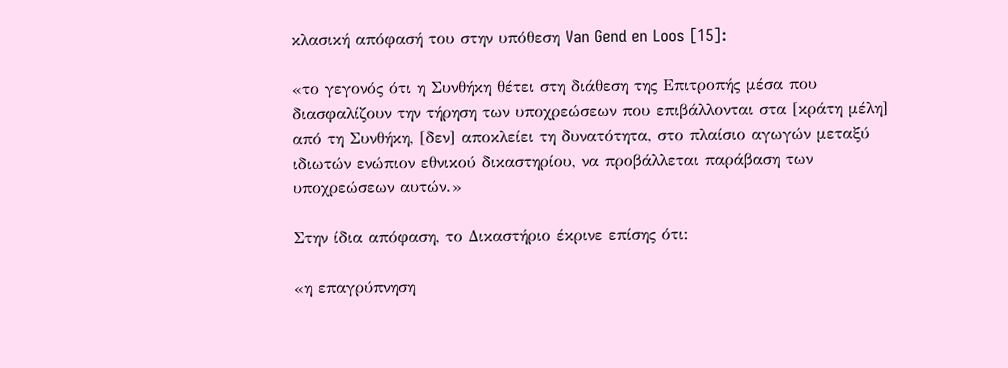κλασική απόφασή του στην υπόθεση Van Gend en Loos [15]:

«το γεγονός ότι η Συνθήκη θέτει στη διάθεση της Επιτροπής μέσα που διασφαλίζουν την τήρηση των υποχρεώσεων που επιβάλλονται στα [κράτη μέλη] από τη Συνθήκη, [δεν] αποκλείει τη δυνατότητα, στο πλαίσιο αγωγών μεταξύ ιδιωτών ενώπιον εθνικού δικαστηρίου, να προβάλλεται παράβαση των υποχρεώσεων αυτών.»

Στην ίδια απόφαση, το Δικαστήριο έκρινε επίσης ότι:

«η επαγρύπνηση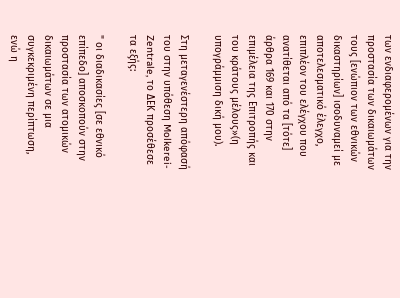των ενδιαφερομένων για την προστασία των δικαιωμάτων τους [ενώπιον των εθνικών δικαστηρίων] ισοδυναμεί με αποτελεσματικό έλεγχο, επιπλέον του ελέγχου που ανατίθεται από τα [τότε] άρθρα 169 και 170 στην επιμέλεια της Επιτροπής και του κράτους μέλους»(η υπογράμμιση δική μου).

Στη μεταγενέστερη απόφασή του στην υπόθεση Molkerei-Zentrale, το ΔΕΚ προσέθεσε τα εξής:

" οι διαδικασίες [σε εθνικό επίπεδο] αποσκοπούν στην προστασία των ατομικών δικαιωμάτων σε μια συγκεκριμένη περίπτωση, ενώ η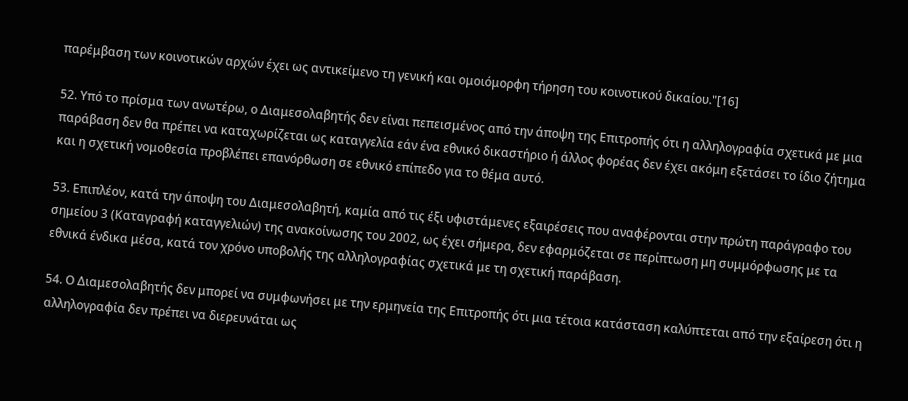παρέμβαση των κοινοτικών αρχών έχει ως αντικείμενο τη γενική και ομοιόμορφη τήρηση του κοινοτικού δικαίου."[16]

52. Υπό το πρίσμα των ανωτέρω, ο Διαμεσολαβητής δεν είναι πεπεισμένος από την άποψη της Επιτροπής ότι η αλληλογραφία σχετικά με μια παράβαση δεν θα πρέπει να καταχωρίζεται ως καταγγελία εάν ένα εθνικό δικαστήριο ή άλλος φορέας δεν έχει ακόμη εξετάσει το ίδιο ζήτημα και η σχετική νομοθεσία προβλέπει επανόρθωση σε εθνικό επίπεδο για το θέμα αυτό.

53. Επιπλέον, κατά την άποψη του Διαμεσολαβητή, καμία από τις έξι υφιστάμενες εξαιρέσεις που αναφέρονται στην πρώτη παράγραφο του σημείου 3 (Καταγραφή καταγγελιών) της ανακοίνωσης του 2002, ως έχει σήμερα, δεν εφαρμόζεται σε περίπτωση μη συμμόρφωσης με τα εθνικά ένδικα μέσα, κατά τον χρόνο υποβολής της αλληλογραφίας σχετικά με τη σχετική παράβαση.

54. Ο Διαμεσολαβητής δεν μπορεί να συμφωνήσει με την ερμηνεία της Επιτροπής ότι μια τέτοια κατάσταση καλύπτεται από την εξαίρεση ότι η αλληλογραφία δεν πρέπει να διερευνάται ως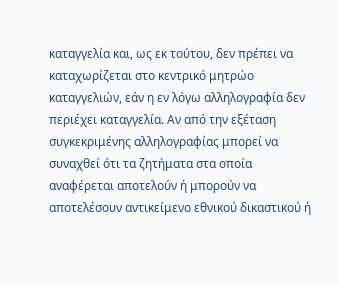καταγγελία και, ως εκ τούτου, δεν πρέπει να καταχωρίζεται στο κεντρικό μητρώο καταγγελιών, εάν η εν λόγω αλληλογραφία δεν περιέχει καταγγελία. Αν από την εξέταση συγκεκριμένης αλληλογραφίας μπορεί να συναχθεί ότι τα ζητήματα στα οποία αναφέρεται αποτελούν ή μπορούν να αποτελέσουν αντικείμενο εθνικού δικαστικού ή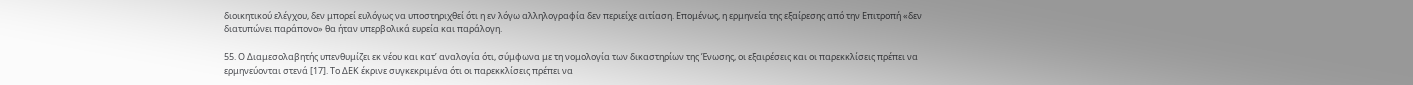διοικητικού ελέγχου, δεν μπορεί ευλόγως να υποστηριχθεί ότι η εν λόγω αλληλογραφία δεν περιείχε αιτίαση. Επομένως, η ερμηνεία της εξαίρεσης από την Επιτροπή «δεν διατυπώνει παράπονο» θα ήταν υπερβολικά ευρεία και παράλογη.

55. Ο Διαμεσολαβητής υπενθυμίζει εκ νέου και κατ’ αναλογία ότι, σύμφωνα με τη νομολογία των δικαστηρίων της Ένωσης, οι εξαιρέσεις και οι παρεκκλίσεις πρέπει να ερμηνεύονται στενά [17]. Το ΔΕΚ έκρινε συγκεκριμένα ότι οι παρεκκλίσεις πρέπει να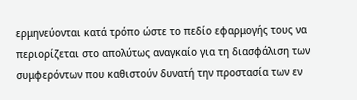ερμηνεύονται κατά τρόπο ώστε το πεδίο εφαρμογής τους να περιορίζεται στο απολύτως αναγκαίο για τη διασφάλιση των συμφερόντων που καθιστούν δυνατή την προστασία των εν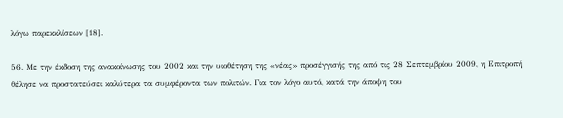λόγω παρεκκλίσεων [18].

56. Με την έκδοση της ανακοίνωσης του 2002 και την υιοθέτηση της «νέας» προσέγγισής της από τις 28 Σεπτεμβρίου 2009, η Επιτροπή θέλησε να προστατεύσει καλύτερα τα συμφέροντα των πολιτών. Για τον λόγο αυτό, κατά την άποψη του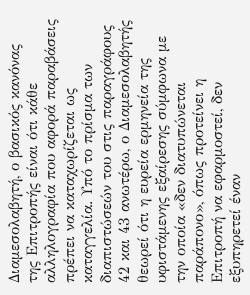Διαμεσολαβητή, ο βασικός κανόνας της Επιτροπής είναι ότι κάθε αλληλογραφία που αφορά παραβάσεις πρέπει να καταχωρίζεται ως καταγγελία. Υπό το πρίσμα των διαπιστώσεών του στις παραγράφους 42 και 43 ανωτέρω, ο Διαμεσολαβητής θεωρεί ότι η ευρεία ερμηνεία της υφιστάμενης εξαίρεσης σύμφωνα με την οποία «δεν διατυπώνεται παράπονο», όπως προτείνει η Επιτροπή να εφαρμοστεί, δεν εξυπηρετεί έναν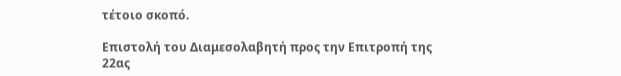τέτοιο σκοπό.

Επιστολή του Διαμεσολαβητή προς την Επιτροπή της 22ας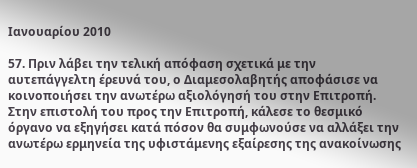Ιανουαρίου 2010

57. Πριν λάβει την τελική απόφαση σχετικά με την αυτεπάγγελτη έρευνά του, ο Διαμεσολαβητής αποφάσισε να κοινοποιήσει την ανωτέρω αξιολόγησή του στην Επιτροπή. Στην επιστολή του προς την Επιτροπή, κάλεσε το θεσμικό όργανο να εξηγήσει κατά πόσον θα συμφωνούσε να αλλάξει την ανωτέρω ερμηνεία της υφιστάμενης εξαίρεσης της ανακοίνωσης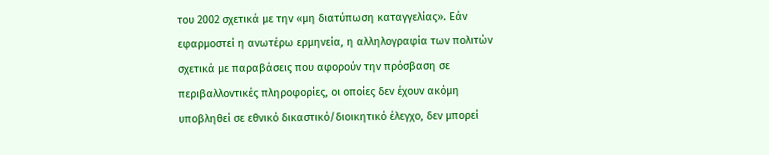του 2002 σχετικά με την «μη διατύπωση καταγγελίας». Εάν εφαρμοστεί η ανωτέρω ερμηνεία, η αλληλογραφία των πολιτών σχετικά με παραβάσεις που αφορούν την πρόσβαση σε περιβαλλοντικές πληροφορίες, οι οποίες δεν έχουν ακόμη υποβληθεί σε εθνικό δικαστικό/διοικητικό έλεγχο, δεν μπορεί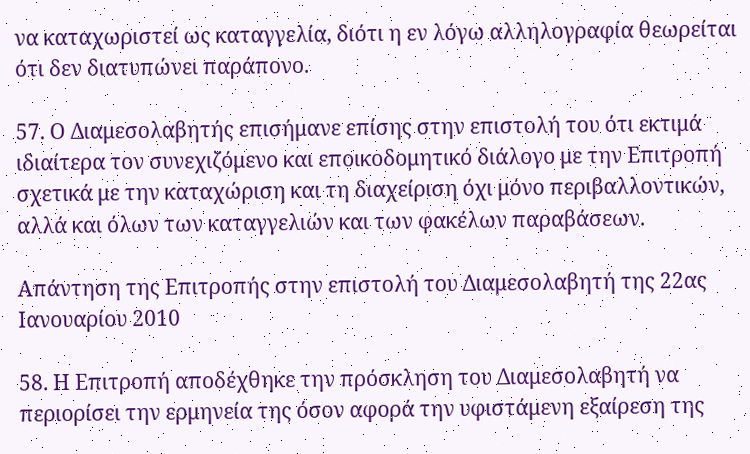να καταχωριστεί ως καταγγελία, διότι η εν λόγω αλληλογραφία θεωρείται ότι δεν διατυπώνει παράπονο.

57. Ο Διαμεσολαβητής επισήμανε επίσης στην επιστολή του ότι εκτιμά ιδιαίτερα τον συνεχιζόμενο και εποικοδομητικό διάλογο με την Επιτροπή σχετικά με την καταχώριση και τη διαχείριση όχι μόνο περιβαλλοντικών, αλλά και όλων των καταγγελιών και των φακέλων παραβάσεων.

Απάντηση της Επιτροπής στην επιστολή του Διαμεσολαβητή της 22ας Ιανουαρίου 2010

58. Η Επιτροπή αποδέχθηκε την πρόσκληση του Διαμεσολαβητή να περιορίσει την ερμηνεία της όσον αφορά την υφιστάμενη εξαίρεση της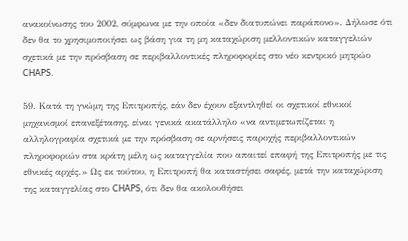ανακοίνωσης του 2002, σύμφωνα με την οποία «δεν διατυπώνει παράπονο». Δήλωσε ότι δεν θα το χρησιμοποιήσει ως βάση για τη μη καταχώριση μελλοντικών καταγγελιών σχετικά με την πρόσβαση σε περιβαλλοντικές πληροφορίες στο νέο κεντρικό μητρώο CHAPS.

59. Κατά τη γνώμη της Επιτροπής, εάν δεν έχουν εξαντληθεί οι σχετικοί εθνικοί μηχανισμοί επανεξέτασης, είναι γενικά ακατάλληλο «να αντιμετωπίζεται η αλληλογραφία σχετικά με την πρόσβαση σε αρνήσεις παροχής περιβαλλοντικών πληροφοριών στα κράτη μέλη ως καταγγελία που απαιτεί επαφή της Επιτροπής με τις εθνικές αρχές.» Ως εκ τούτου, η Επιτροπή θα καταστήσει σαφές, μετά την καταχώριση της καταγγελίας στο CHAPS, ότι δεν θα ακολουθήσει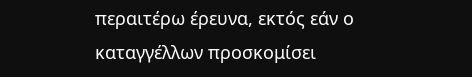περαιτέρω έρευνα, εκτός εάν ο καταγγέλλων προσκομίσει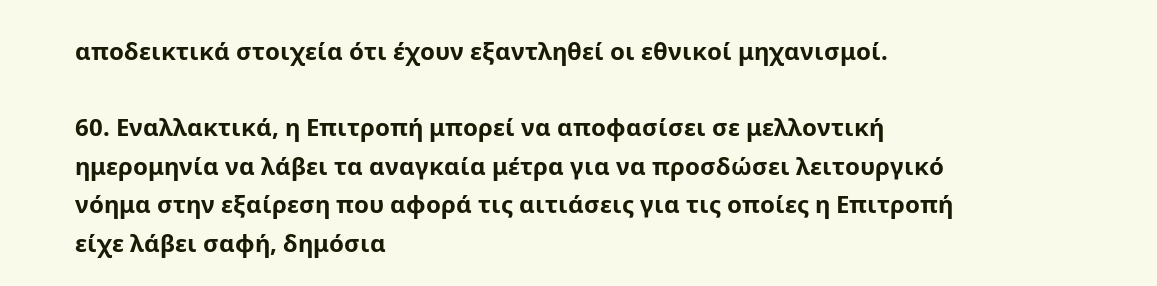αποδεικτικά στοιχεία ότι έχουν εξαντληθεί οι εθνικοί μηχανισμοί.

60. Εναλλακτικά, η Επιτροπή μπορεί να αποφασίσει σε μελλοντική ημερομηνία να λάβει τα αναγκαία μέτρα για να προσδώσει λειτουργικό νόημα στην εξαίρεση που αφορά τις αιτιάσεις για τις οποίες η Επιτροπή είχε λάβει σαφή, δημόσια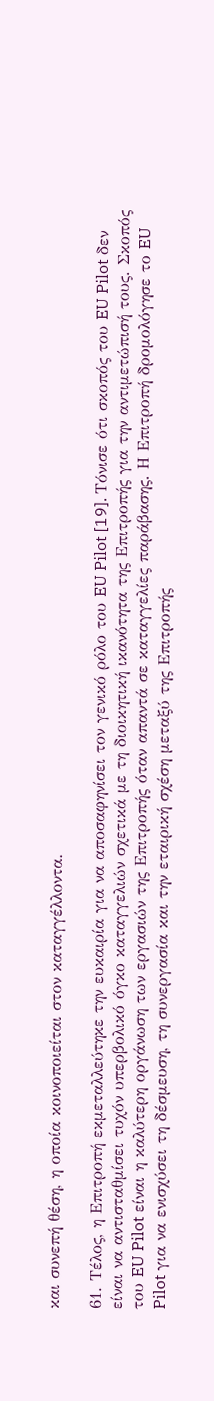και συνεπή θέση, η οποία κοινοποιείται στον καταγγέλλοντα.

61. Τέλος, η Επιτροπή εκμεταλλεύτηκε την ευκαιρία για να αποσαφηνίσει τον γενικό ρόλο του EU Pilot [19]. Τόνισε ότι σκοπός του EU Pilot δεν είναι να αντισταθμίσει τυχόν υπερβολικό όγκο καταγγελιών σχετικά με τη διοικητική ικανότητα της Επιτροπής για την αντιμετώπισή τους. Σκοπός του EU Pilot είναι η καλύτερη οργάνωση των εργασιών της Επιτροπής όταν απαντά σε καταγγελίες παράβασης. Η Επιτροπή δρομολόγησε το EU Pilot για να ενισχύσει τη δέσμευση, τη συνεργασία και την εταιρική σχέση μεταξύ της Επιτροπής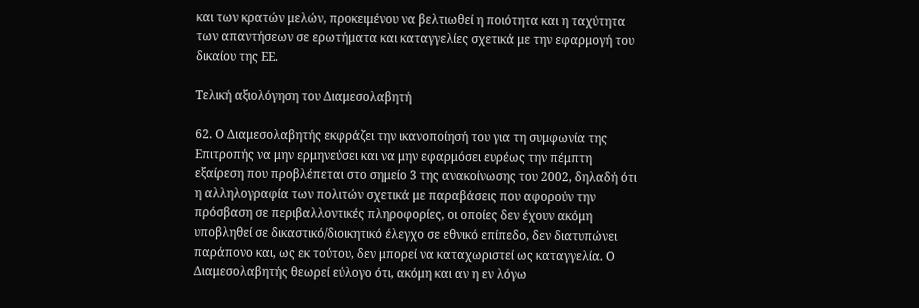και των κρατών μελών, προκειμένου να βελτιωθεί η ποιότητα και η ταχύτητα των απαντήσεων σε ερωτήματα και καταγγελίες σχετικά με την εφαρμογή του δικαίου της ΕΕ.

Τελική αξιολόγηση του Διαμεσολαβητή

62. Ο Διαμεσολαβητής εκφράζει την ικανοποίησή του για τη συμφωνία της Επιτροπής να μην ερμηνεύσει και να μην εφαρμόσει ευρέως την πέμπτη εξαίρεση που προβλέπεται στο σημείο 3 της ανακοίνωσης του 2002, δηλαδή ότι η αλληλογραφία των πολιτών σχετικά με παραβάσεις που αφορούν την πρόσβαση σε περιβαλλοντικές πληροφορίες, οι οποίες δεν έχουν ακόμη υποβληθεί σε δικαστικό/διοικητικό έλεγχο σε εθνικό επίπεδο, δεν διατυπώνει παράπονο και, ως εκ τούτου, δεν μπορεί να καταχωριστεί ως καταγγελία. Ο Διαμεσολαβητής θεωρεί εύλογο ότι, ακόμη και αν η εν λόγω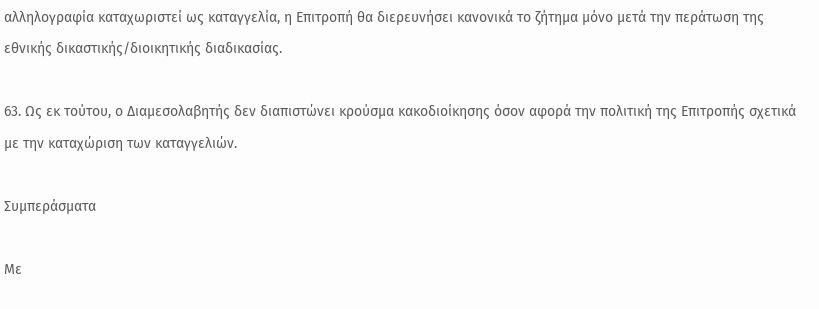αλληλογραφία καταχωριστεί ως καταγγελία, η Επιτροπή θα διερευνήσει κανονικά το ζήτημα μόνο μετά την περάτωση της εθνικής δικαστικής/διοικητικής διαδικασίας.

63. Ως εκ τούτου, ο Διαμεσολαβητής δεν διαπιστώνει κρούσμα κακοδιοίκησης όσον αφορά την πολιτική της Επιτροπής σχετικά με την καταχώριση των καταγγελιών.

Συμπεράσματα

Με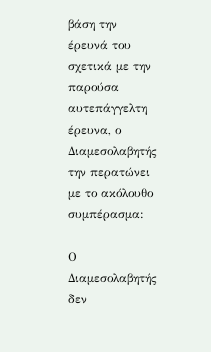βάση την έρευνά του σχετικά με την παρούσα αυτεπάγγελτη έρευνα, ο Διαμεσολαβητής την περατώνει με το ακόλουθο συμπέρασμα:

Ο Διαμεσολαβητής δεν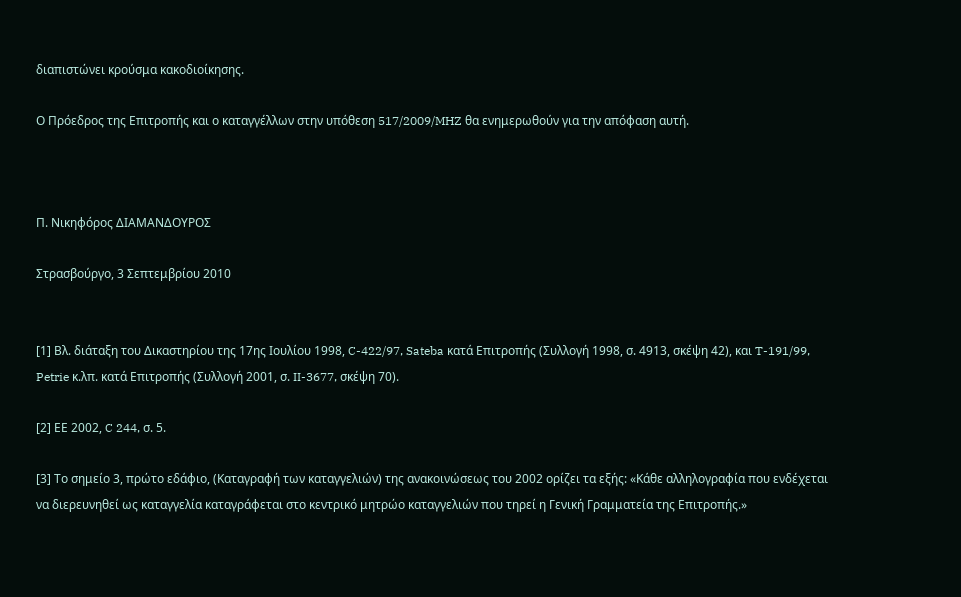διαπιστώνει κρούσμα κακοδιοίκησης.

Ο Πρόεδρος της Επιτροπής και ο καταγγέλλων στην υπόθεση 517/2009/MHZ θα ενημερωθούν για την απόφαση αυτή.



Π. Νικηφόρος ΔΙΑΜΑΝΔΟΥΡΟΣ

Στρασβούργο, 3 Σεπτεμβρίου 2010


[1] Βλ. διάταξη του Δικαστηρίου της 17ης Ιουλίου 1998, C-422/97, Sateba κατά Επιτροπής (Συλλογή 1998, σ. 4913, σκέψη 42), και T-191/99, Petrie κ.λπ. κατά Επιτροπής (Συλλογή 2001, σ. II-3677, σκέψη 70).

[2] ΕΕ 2002, C 244, σ. 5.

[3] Το σημείο 3, πρώτο εδάφιο, (Καταγραφή των καταγγελιών) της ανακοινώσεως του 2002 ορίζει τα εξής: «Κάθε αλληλογραφία που ενδέχεται να διερευνηθεί ως καταγγελία καταγράφεται στο κεντρικό μητρώο καταγγελιών που τηρεί η Γενική Γραμματεία της Επιτροπής.»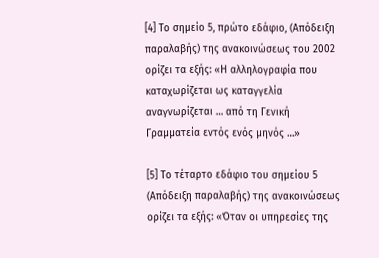[4] Το σημείο 5, πρώτο εδάφιο, (Απόδειξη παραλαβής) της ανακοινώσεως του 2002 ορίζει τα εξής: «Η αλληλογραφία που καταχωρίζεται ως καταγγελία αναγνωρίζεται … από τη Γενική Γραμματεία εντός ενός μηνός …»

[5] Το τέταρτο εδάφιο του σημείου 5 (Απόδειξη παραλαβής) της ανακοινώσεως ορίζει τα εξής: «Όταν οι υπηρεσίες της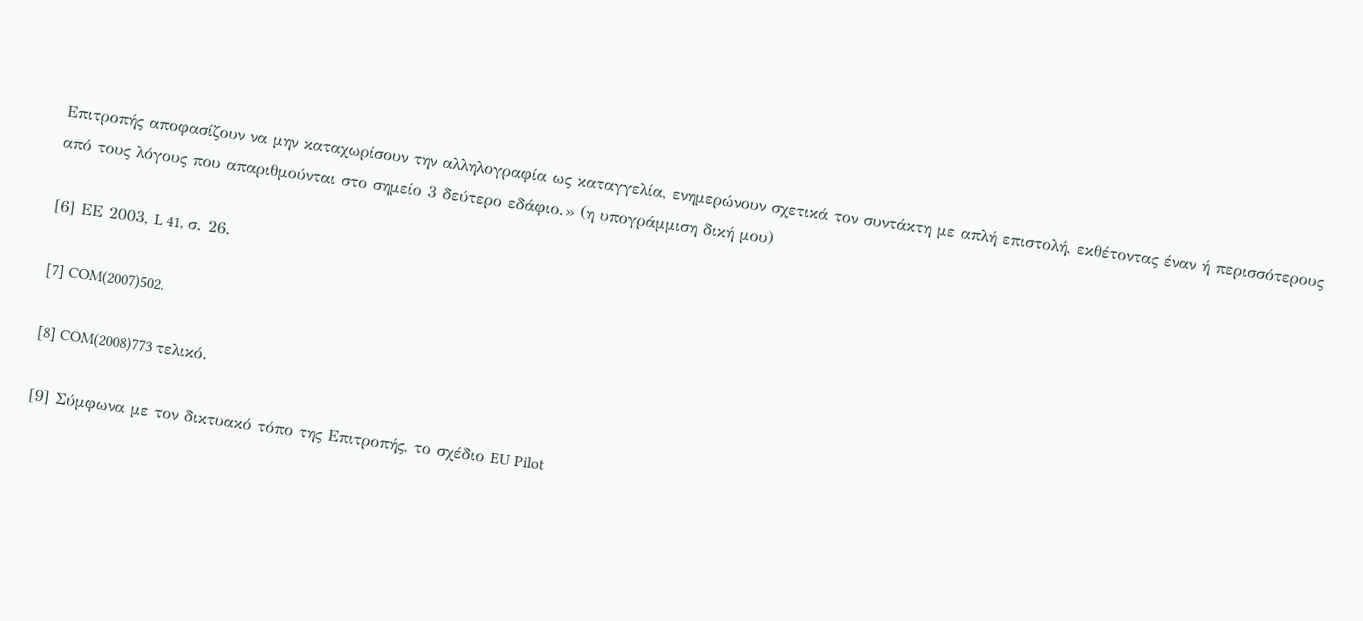Επιτροπής αποφασίζουν να μην καταχωρίσουν την αλληλογραφία ως καταγγελία, ενημερώνουν σχετικά τον συντάκτη με απλή επιστολή, εκθέτοντας έναν ή περισσότερους από τους λόγους που απαριθμούνται στο σημείο 3 δεύτερο εδάφιο.» (η υπογράμμιση δική μου)

[6] ΕΕ 2003, L 41, σ. 26.

[7] COM(2007)502.

[8] COM(2008)773 τελικό.

[9] Σύμφωνα με τον δικτυακό τόπο της Επιτροπής, το σχέδιο EU Pilot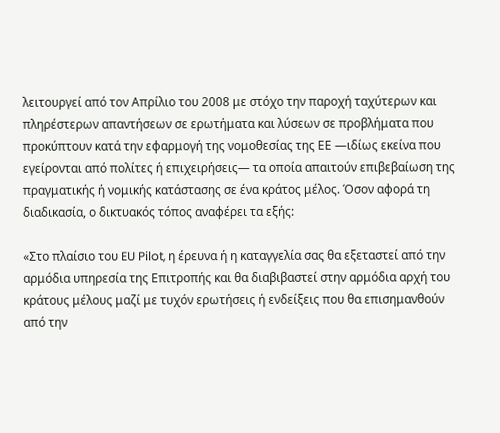λειτουργεί από τον Απρίλιο του 2008 με στόχο την παροχή ταχύτερων και πληρέστερων απαντήσεων σε ερωτήματα και λύσεων σε προβλήματα που προκύπτουν κατά την εφαρμογή της νομοθεσίας της ΕΕ —ιδίως εκείνα που εγείρονται από πολίτες ή επιχειρήσεις— τα οποία απαιτούν επιβεβαίωση της πραγματικής ή νομικής κατάστασης σε ένα κράτος μέλος. Όσον αφορά τη διαδικασία, ο δικτυακός τόπος αναφέρει τα εξής:

«Στο πλαίσιο του EU Pilot, η έρευνα ή η καταγγελία σας θα εξεταστεί από την αρμόδια υπηρεσία της Επιτροπής και θα διαβιβαστεί στην αρμόδια αρχή του κράτους μέλους μαζί με τυχόν ερωτήσεις ή ενδείξεις που θα επισημανθούν από την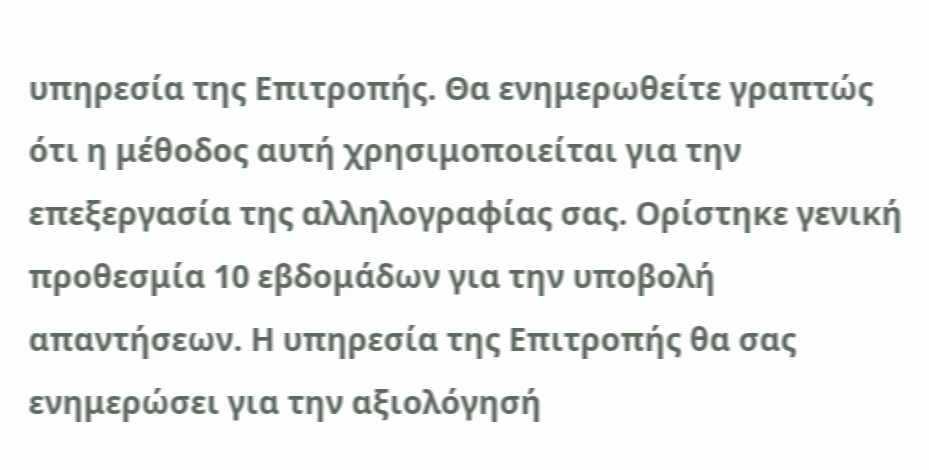υπηρεσία της Επιτροπής. Θα ενημερωθείτε γραπτώς ότι η μέθοδος αυτή χρησιμοποιείται για την επεξεργασία της αλληλογραφίας σας. Ορίστηκε γενική προθεσμία 10 εβδομάδων για την υποβολή απαντήσεων. Η υπηρεσία της Επιτροπής θα σας ενημερώσει για την αξιολόγησή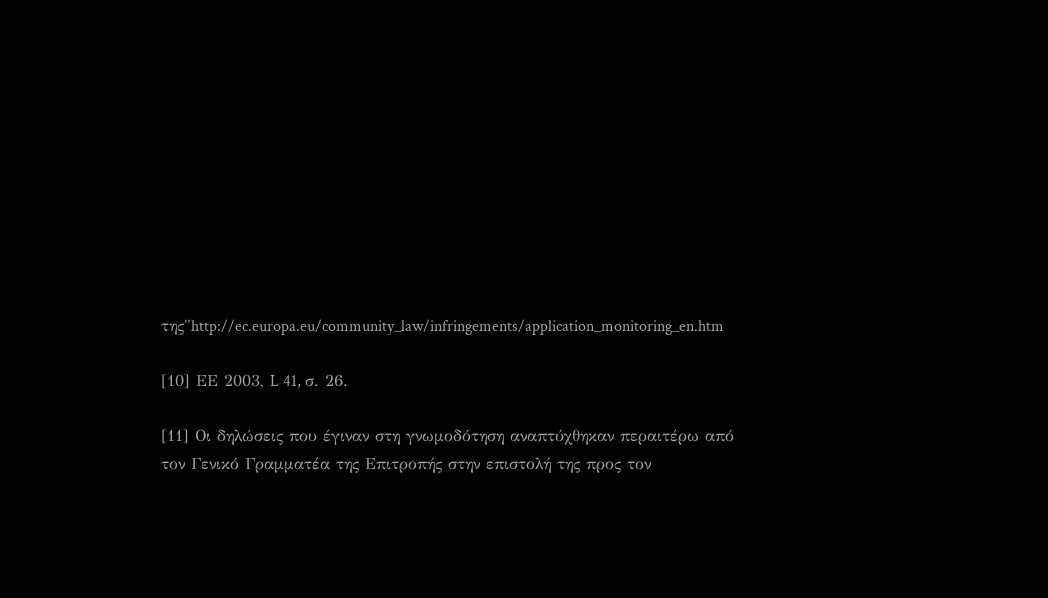της"http://ec.europa.eu/community_law/infringements/application_monitoring_en.htm

[10] ΕΕ 2003, L 41, σ. 26.

[11] Οι δηλώσεις που έγιναν στη γνωμοδότηση αναπτύχθηκαν περαιτέρω από τον Γενικό Γραμματέα της Επιτροπής στην επιστολή της προς τον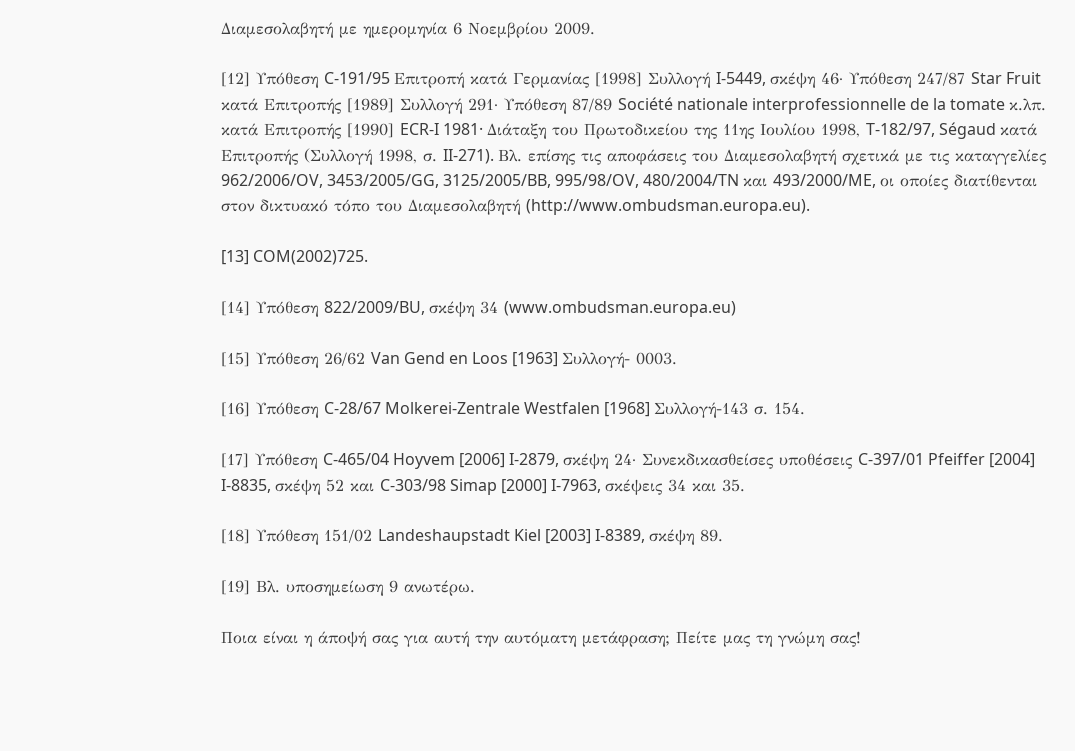Διαμεσολαβητή με ημερομηνία 6 Νοεμβρίου 2009.

[12] Υπόθεση C-191/95 Επιτροπή κατά Γερμανίας [1998] Συλλογή I-5449, σκέψη 46· Υπόθεση 247/87 Star Fruit κατά Επιτροπής [1989] Συλλογή 291· Υπόθεση 87/89 Société nationale interprofessionnelle de la tomate κ.λπ. κατά Επιτροπής [1990] ECR-I 1981· Διάταξη του Πρωτοδικείου της 11ης Ιουλίου 1998, T-182/97, Ségaud κατά Επιτροπής (Συλλογή 1998, σ. II-271). Βλ. επίσης τις αποφάσεις του Διαμεσολαβητή σχετικά με τις καταγγελίες 962/2006/OV, 3453/2005/GG, 3125/2005/BB, 995/98/OV, 480/2004/TN και 493/2000/ME, οι οποίες διατίθενται στον δικτυακό τόπο του Διαμεσολαβητή (http://www.ombudsman.europa.eu).

[13] COM(2002)725.

[14] Υπόθεση 822/2009/BU, σκέψη 34 (www.ombudsman.europa.eu)

[15] Υπόθεση 26/62 Van Gend en Loos [1963] Συλλογή- 0003.

[16] Υπόθεση C-28/67 Molkerei-Zentrale Westfalen [1968] Συλλογή-143 σ. 154.

[17] Υπόθεση C-465/04 Hoyvem [2006] I-2879, σκέψη 24· Συνεκδικασθείσες υποθέσεις C-397/01 Pfeiffer [2004] I-8835, σκέψη 52 και C-303/98 Simap [2000] I-7963, σκέψεις 34 και 35.

[18] Υπόθεση 151/02 Landeshaupstadt Kiel [2003] I-8389, σκέψη 89.

[19] Βλ. υποσημείωση 9 ανωτέρω.

Ποια είναι η άποψή σας για αυτή την αυτόματη μετάφραση; Πείτε μας τη γνώμη σας!